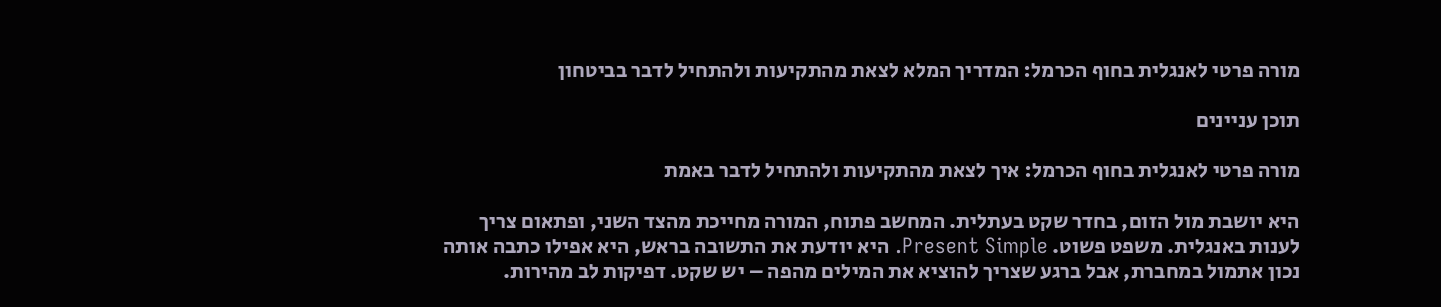מורה פרטי לאנגלית בחוף הכרמל: המדריך המלא לצאת מהתקיעות ולהתחיל לדבר בביטחון

תוכן עניינים

מורה פרטי לאנגלית בחוף הכרמל: איך לצאת מהתקיעות ולהתחיל לדבר באמת

היא יושבת מול הזום, בחדר שקט בעתלית. המחשב פתוח, המורה מחייכת מהצד השני, ופתאום צריך לענות באנגלית. משפט פשוט. Present Simple. היא יודעת את התשובה בראש, היא אפילו כתבה אותה נכון אתמול במחברת, אבל ברגע שצריך להוציא את המילים מהפה – יש שקט. דפיקות לב מהירות.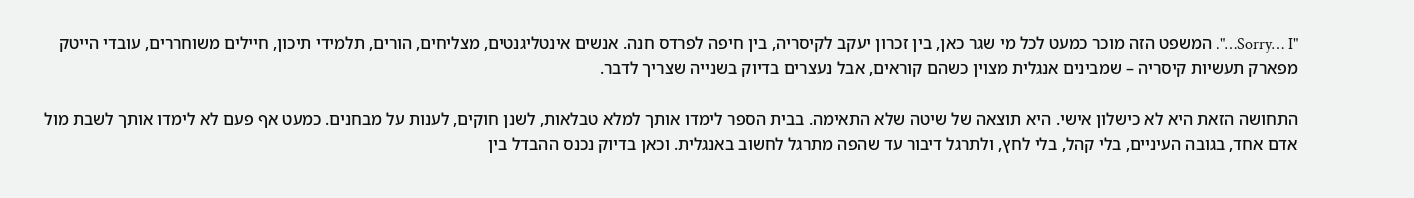"Sorry… I…". המשפט הזה מוכר כמעט לכל מי שגר כאן, בין זכרון יעקב לקיסריה, בין חיפה לפרדס חנה. אנשים אינטליגנטים, מצליחים, הורים, תלמידי תיכון, חיילים משוחררים, עובדי הייטק מפארק תעשיות קיסריה – שמבינים אנגלית מצוין כשהם קוראים, אבל נעצרים בדיוק בשנייה שצריך לדבר.

התחושה הזאת היא לא כישלון אישי. היא תוצאה של שיטה שלא התאימה. בבית הספר לימדו אותך למלא טבלאות, לשנן חוקים, לענות על מבחנים. כמעט אף פעם לא לימדו אותך לשבת מול אדם אחד, בגובה העיניים, בלי קהל, בלי לחץ, ולתרגל דיבור עד שהפה מתרגל לחשוב באנגלית. וכאן בדיוק נכנס ההבדל בין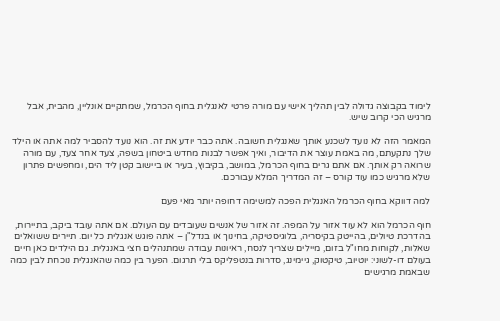לימוד בקבוצה גדולה לבין תהליך אישי עם מורה פרטי לאנגלית בחוף הכרמל, שמתקיים אונליין, מהבית, אבל מרגיש הכי קרוב שיש.

המאמר הזה לא נועד לשכנע אותך שאנגלית חשובה. אתה כבר יודע את זה. הוא נועד להסביר למה אתה או הילד שלך נתקעתם, מה באמת עוצר את הדיבור, ואיך אפשר לבנות מחדש ביטחון בשפה, צעד אחר צעד, עם מורה שרואה רק אותך. אם אתם גרים בחוף הכרמל, במושב, בקיבוץ, בעיר או ביישוב קטן ליד הים, ומחפשים פתרון שלא מרגיש כמו עוד קורס – זה המדריך המלא עבורכם.

למה דווקא בחוף הכרמל האנגלית הפכה למשימה דחופה יותר מאי פעם

חוף הכרמל הוא לא עוד אזור על המפה. זה אזור של אנשים שעובדים עם העולם. אם אתה עובד ביקב, בתיירות, בהדרכת טיולים, בהייטק בקיסריה, בלוגיסטיקה, בחינוך או בנדל"ן – אתה פוגש אנגלית כל יום. תיירים ששואלים שאלות, לקוחות מחו"ל בזום, מיילים שצריך לנסח, ראיונות עבודה שמתנהלים חצי באנגלית. גם הילדים כאן חיים בעולם דו-לשוני: יוטיוב, טיקטוק, גיימינג, סדרות בנטפליקס בלי תרגום. הפער בין כמה שהאנגלית נוכחת לבין כמה שבאמת מרגישים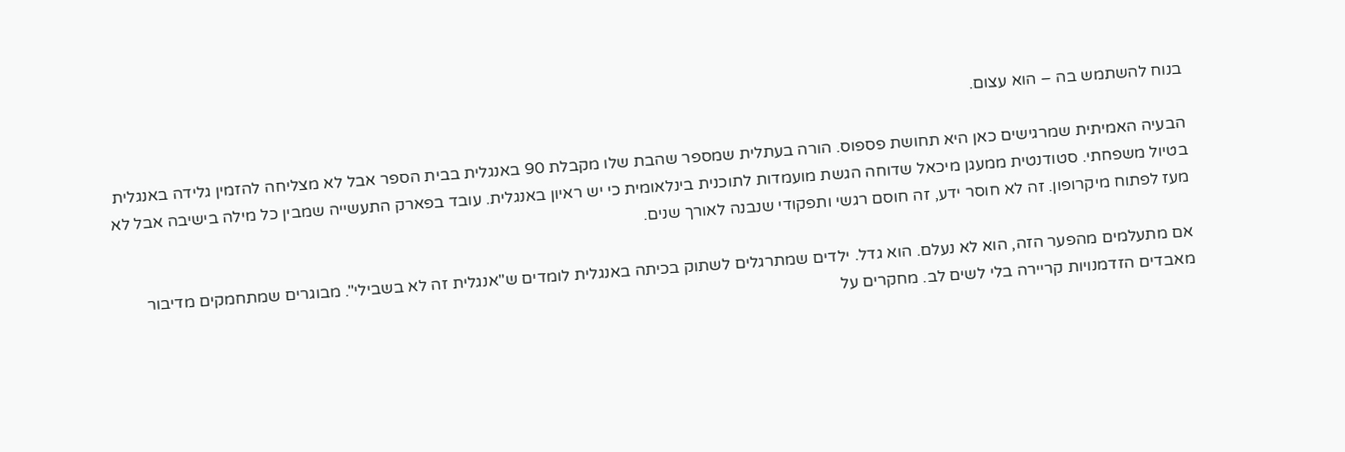בנוח להשתמש בה – הוא עצום.

הבעיה האמיתית שמרגישים כאן היא תחושת פספוס. הורה בעתלית שמספר שהבת שלו מקבלת 90 באנגלית בבית הספר אבל לא מצליחה להזמין גלידה באנגלית בטיול משפחתי. סטודנטית ממעגן מיכאל שדוחה הגשת מועמדות לתוכנית בינלאומית כי יש ראיון באנגלית. עובד בפארק התעשייה שמבין כל מילה בישיבה אבל לא מעז לפתוח מיקרופון. זה לא חוסר ידע, זה חוסם רגשי ותפקודי שנבנה לאורך שנים.

אם מתעלמים מהפער הזה, הוא לא נעלם. הוא גדל. ילדים שמתרגלים לשתוק בכיתה באנגלית לומדים ש"אנגלית זה לא בשבילי". מבוגרים שמתחמקים מדיבור מאבדים הזדמנויות קריירה בלי לשים לב. מחקרים על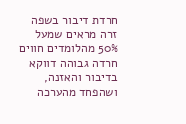חרדת דיבור בשפה זרה מראים שמעל 50% מהלומדים חווים חרדה גבוהה דווקא בדיבור והאזנה, ושהפחד מהערכה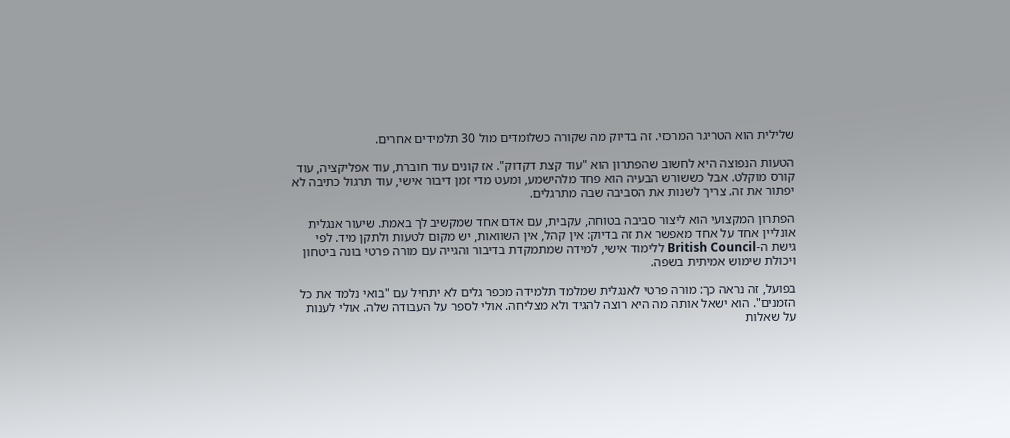שלילית הוא הטריגר המרכזי. זה בדיוק מה שקורה כשלומדים מול 30 תלמידים אחרים.

הטעות הנפוצה היא לחשוב שהפתרון הוא "עוד קצת דקדוק". אז קונים עוד חוברת, עוד אפליקציה, עוד קורס מוקלט. אבל כששורש הבעיה הוא פחד מלהישמע, ומעט מדי זמן דיבור אישי, עוד תרגול כתיבה לא יפתור את זה. צריך לשנות את הסביבה שבה מתרגלים.

הפתרון המקצועי הוא ליצור סביבה בטוחה, עקבית, עם אדם אחד שמקשיב לך באמת. שיעור אנגלית אונליין אחד על אחד מאפשר את זה בדיוק: אין קהל, אין השוואות, יש מקום לטעות ולתקן מיד. לפי גישת ה-British Council ללימוד אישי, למידה שמתמקדת בדיבור והגייה עם מורה פרטי בונה ביטחון ויכולת שימוש אמיתית בשפה.

בפועל, זה נראה כך: מורה פרטי לאנגלית שמלמד תלמידה מכפר גלים לא יתחיל עם "בואי נלמד את כל הזמנים". הוא ישאל אותה מה היא רוצה להגיד ולא מצליחה. אולי לספר על העבודה שלה. אולי לענות על שאלות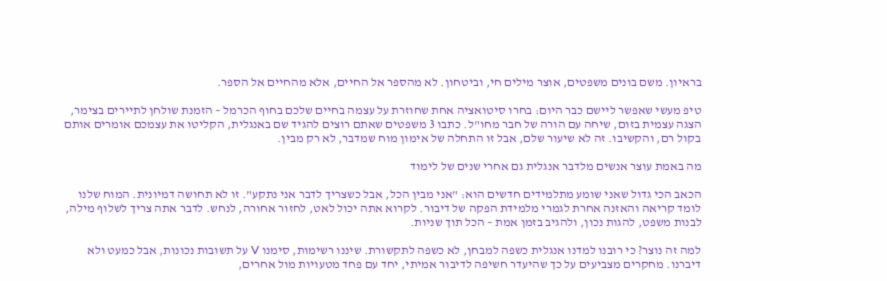בראיון. משם בונים משפטים, אוצר מילים חי, וביטחון. לא מהספר אל החיים, אלא מהחיים אל הספר.

טיפ מעשי שאפשר ליישם כבר היום: בחרו סיטואציה אחת שחוזרת על עצמה בחיים שלכם בחוף הכרמל – הזמנת שולחן לתיירים בצימר, הצגה עצמית בזום, שיחה עם הורה של חבר מחו"ל. כתבו 3 משפטים שאתם רוצים להגיד שם באנגלית, הקליטו את עצמכם אומרים אותם בקול רם, והקשיבו. זה לא שיעור שלם, אבל זו התחלה של אימון מוח שמדבר, לא רק מבין.

מה באמת עוצר אנשים מלדבר אנגלית גם אחרי שנים של לימוד

הכאב הכי גדול שאני שומע מתלמידים חדשים הוא: "אני מבין הכל, אבל כשצריך לדבר אני נתקע". זו לא תחושה דמיונית. המוח שלנו לומד קריאה והאזנה אחרת לגמרי מלמידת הפקה של דיבור. לקרוא אתה יכול לאט, לחזור אחורה, לנחש. לדבר אתה צריך לשלוף מילה, לבנות משפט, להגות נכון, ולהגיב בזמן אמת – הכל תוך שניות.

למה זה נוצר? כי רובנו למדנו אנגלית כשפה למבחן, לא כשפה לתקשורת. שיננו רשימות, סימנו V על תשובות נכונות, אבל כמעט ולא דיברנו. מחקרים מצביעים על כך שהיעדר חשיפה לדיבור אמיתי, יחד עם פחד מטעויות מול אחרים,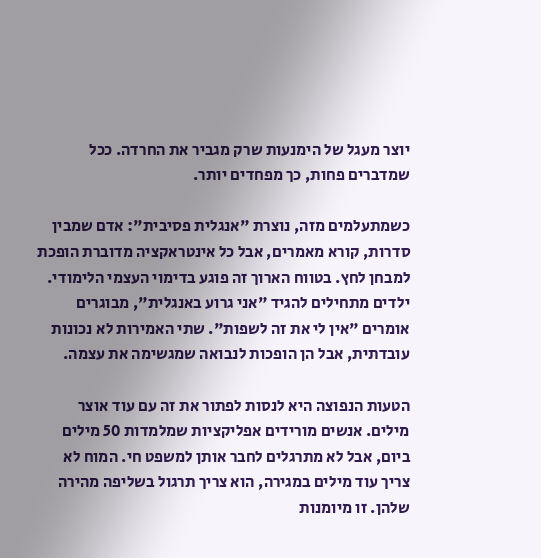יוצר מעגל של הימנעות שרק מגביר את החרדה. ככל שמדברים פחות, כך מפחדים יותר.

כשמתעלמים מזה, נוצרת "אנגלית פסיבית": אדם שמבין סדרות, קורא מאמרים, אבל כל אינטראקציה מדוברת הופכת למבחן לחץ. בטווח הארוך זה פוגע בדימוי העצמי הלימודי. ילדים מתחילים להגיד "אני גרוע באנגלית", מבוגרים אומרים "אין לי את זה לשפות". שתי האמירות לא נכונות עובדתית, אבל הן הופכות לנבואה שמגשימה את עצמה.

הטעות הנפוצה היא לנסות לפתור את זה עם עוד אוצר מילים. אנשים מורידים אפליקציות שמלמדות 50 מילים ביום, אבל לא מתרגלים לחבר אותן למשפט חי. המוח לא צריך עוד מילים במגירה, הוא צריך תרגול בשליפה מהירה שלהן. זו מיומנות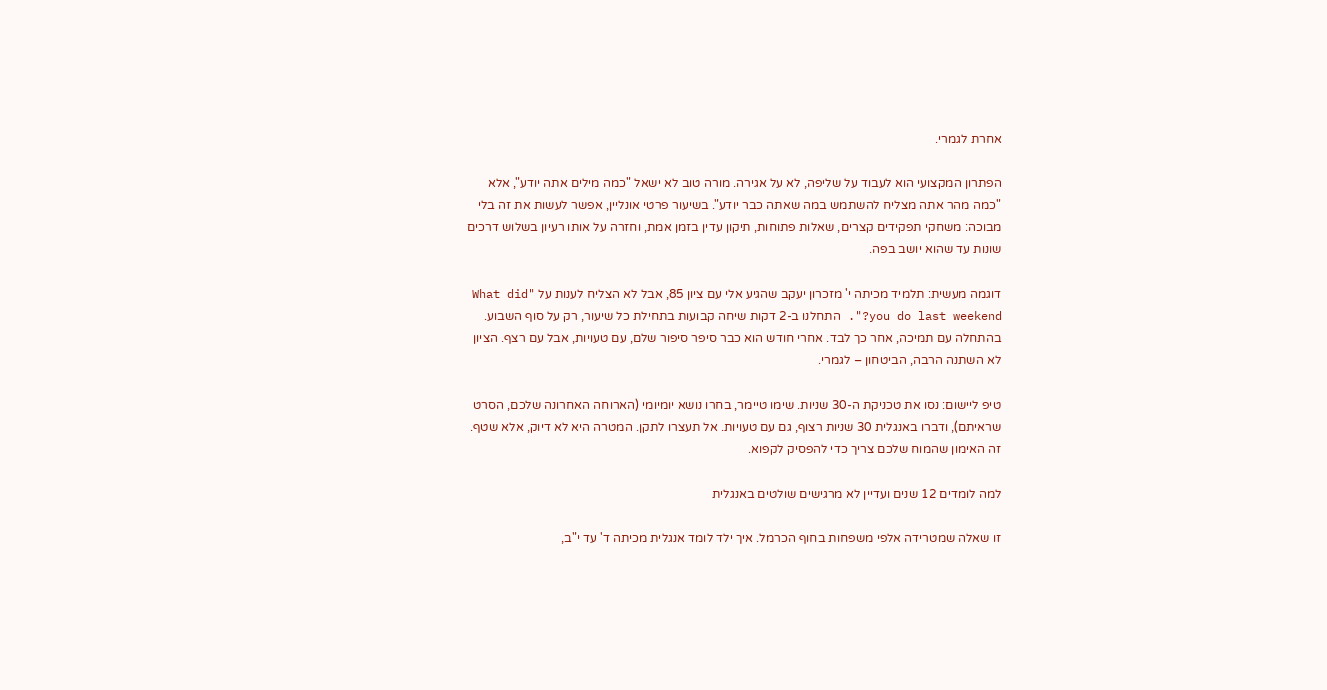אחרת לגמרי.

הפתרון המקצועי הוא לעבוד על שליפה, לא על אגירה. מורה טוב לא ישאל "כמה מילים אתה יודע", אלא "כמה מהר אתה מצליח להשתמש במה שאתה כבר יודע". בשיעור פרטי אונליין, אפשר לעשות את זה בלי מבוכה: משחקי תפקידים קצרים, שאלות פתוחות, תיקון עדין בזמן אמת, וחזרה על אותו רעיון בשלוש דרכים שונות עד שהוא יושב בפה.

דוגמה מעשית: תלמיד מכיתה י' מזכרון יעקב שהגיע אלי עם ציון 85, אבל לא הצליח לענות על "What did you do last weekend?". התחלנו ב-2 דקות שיחה קבועות בתחילת כל שיעור, רק על סוף השבוע. בהתחלה עם תמיכה, אחר כך לבד. אחרי חודש הוא כבר סיפר סיפור שלם, עם טעויות, אבל עם רצף. הציון לא השתנה הרבה, הביטחון – לגמרי.

טיפ ליישום: נסו את טכניקת ה-30 שניות. שימו טיימר, בחרו נושא יומיומי (הארוחה האחרונה שלכם, הסרט שראיתם), ודברו באנגלית 30 שניות רצוף, גם עם טעויות. אל תעצרו לתקן. המטרה היא לא דיוק, אלא שטף. זה האימון שהמוח שלכם צריך כדי להפסיק לקפוא.

למה לומדים 12 שנים ועדיין לא מרגישים שולטים באנגלית

זו שאלה שמטרידה אלפי משפחות בחוף הכרמל. איך ילד לומד אנגלית מכיתה ד' עד י"ב,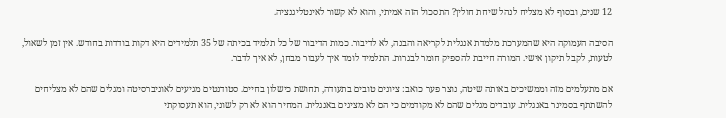12 שנים, ובסוף לא מצליח לנהל שיחת חולין? התסכול הזה אמיתי, והוא לא קשור לאינטליגנציה.

הסיבה העמוקה היא שהמערכת מלמדת אנגלית לקריאה והבנה, לא לדיבור. כמות הדיבור של כל תלמיד בכיתה של 35 תלמידים היא דקות בודדות בחודש. אין זמן לשאול, לטעות, לקבל תיקון אישי. המורה חייבת להספיק חומר לבגרות. התלמיד לומד איך לעבור מבחן, לא איך לדבר.

אם מתעלמים מזה וממשיכים באותה שיטה, נוצר פער כואב: ציונים טובים בתעודה, תחושת כישלון בחיים. סטודנטים מגיעים לאוניברסיטה ומגלים שהם לא מצליחים להשתתף בסמינר באנגלית. עובדים מגלים שהם לא מקודמים כי הם לא מציגים באנגלית. המחיר הוא לא רק לשוני, הוא תעסוקתי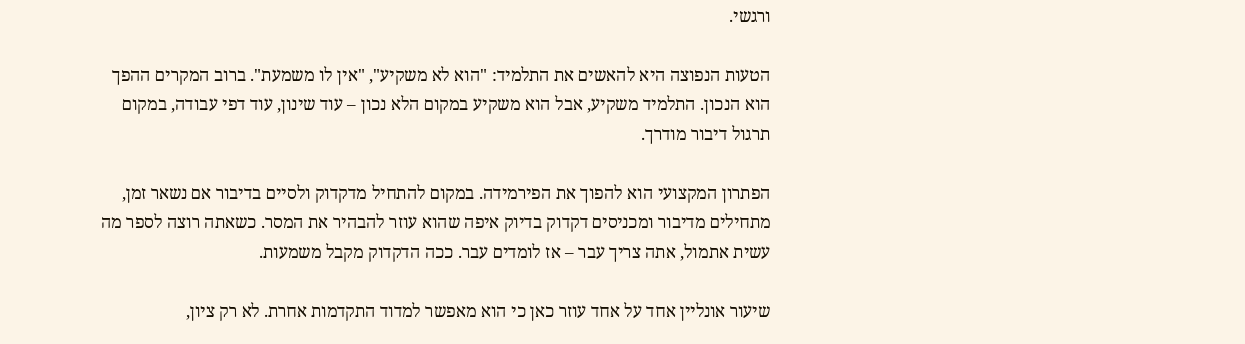ורגשי.

הטעות הנפוצה היא להאשים את התלמיד: "הוא לא משקיע", "אין לו משמעת". ברוב המקרים ההפך הוא הנכון. התלמיד משקיע, אבל הוא משקיע במקום הלא נכון – עוד שינון, עוד דפי עבודה, במקום תרגול דיבור מודרך.

הפתרון המקצועי הוא להפוך את הפירמידה. במקום להתחיל מדקדוק ולסיים בדיבור אם נשאר זמן, מתחילים מדיבור ומכניסים דקדוק בדיוק איפה שהוא עוזר להבהיר את המסר. כשאתה רוצה לספר מה עשית אתמול, אתה צריך עבר – אז לומדים עבר. ככה הדקדוק מקבל משמעות.

שיעור אונליין אחד על אחד עוזר כאן כי הוא מאפשר למדוד התקדמות אחרת. לא רק ציון,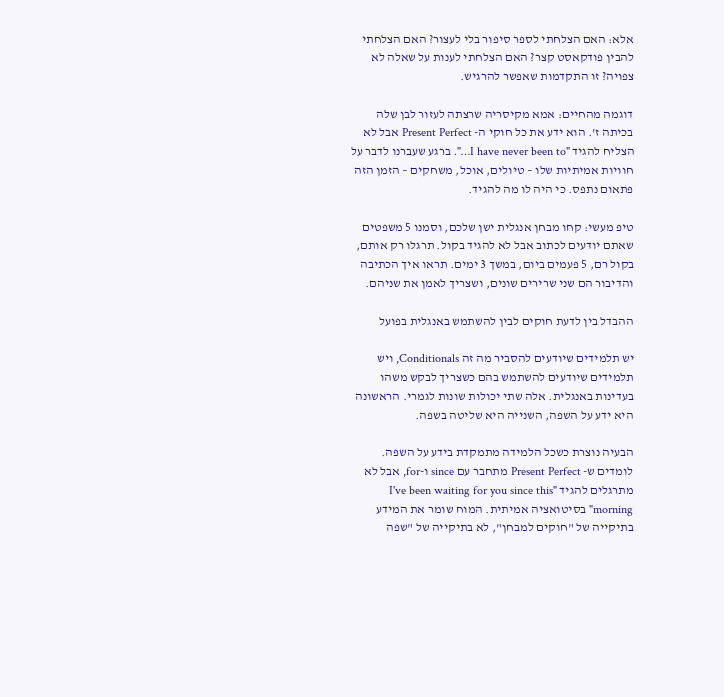אלא: האם הצלחתי לספר סיפור בלי לעצור? האם הצלחתי להבין פודקאסט קצר? האם הצלחתי לענות על שאלה לא צפויה? זו התקדמות שאפשר להרגיש.

דוגמה מהחיים: אמא מקיסריה שרצתה לעזור לבן שלה בכיתה ז'. הוא ידע את כל חוקי ה- Present Perfect אבל לא הצליח להגיד "I have never been to…". ברגע שעברנו לדבר על חוויות אמיתיות שלו – טיולים, אוכל, משחקים – הזמן הזה פתאום נתפס. כי היה לו מה להגיד.

טיפ מעשי: קחו מבחן אנגלית ישן שלכם, וסמנו 5 משפטים שאתם יודעים לכתוב אבל לא להגיד בקול. תרגלו רק אותם, בקול רם, 5 פעמים ביום, במשך 3 ימים. תראו איך הכתיבה והדיבור הם שני שרירים שונים, ושצריך לאמן את שניהם.

ההבדל בין לדעת חוקים לבין להשתמש באנגלית בפועל

יש תלמידים שיודעים להסביר מה זה Conditionals, ויש תלמידים שיודעים להשתמש בהם כשצריך לבקש משהו בעדינות באנגלית. אלה שתי יכולות שונות לגמרי. הראשונה היא ידע על השפה, השנייה היא שליטה בשפה.

הבעיה נוצרת כשכל הלמידה מתמקדת בידע על השפה. לומדים ש- Present Perfect מתחבר עם since ו-for, אבל לא מתרגלים להגיד "I've been waiting for you since this morning" בסיטואציה אמיתית. המוח שומר את המידע בתיקייה של "חוקים למבחן", לא בתיקייה של "שפה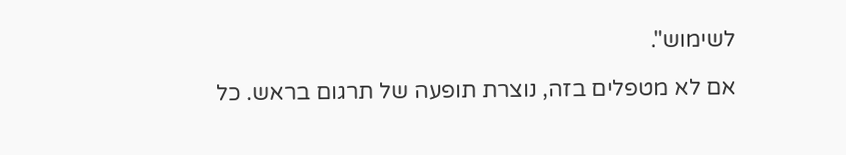לשימוש".

אם לא מטפלים בזה, נוצרת תופעה של תרגום בראש. כל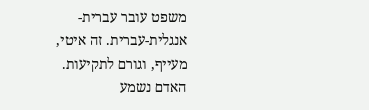משפט עובר עברית-אנגלית-עברית. זה איטי, מעייף, וגורם לתקיעות. האדם נשמע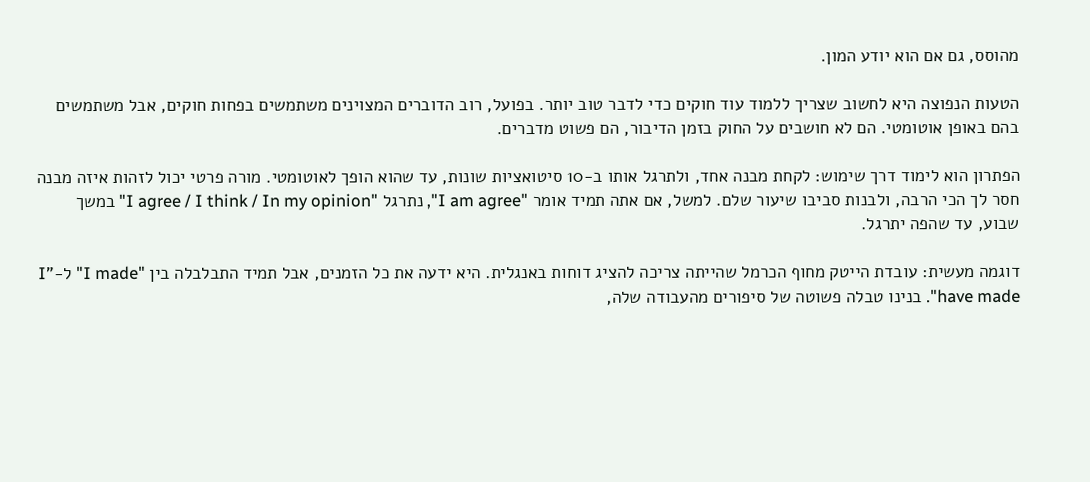מהוסס, גם אם הוא יודע המון.

הטעות הנפוצה היא לחשוב שצריך ללמוד עוד חוקים כדי לדבר טוב יותר. בפועל, רוב הדוברים המצוינים משתמשים בפחות חוקים, אבל משתמשים בהם באופן אוטומטי. הם לא חושבים על החוק בזמן הדיבור, הם פשוט מדברים.

הפתרון הוא לימוד דרך שימוש: לקחת מבנה אחד, ולתרגל אותו ב-10 סיטואציות שונות, עד שהוא הופך לאוטומטי. מורה פרטי יכול לזהות איזה מבנה חסר לך הכי הרבה, ולבנות סביבו שיעור שלם. למשל, אם אתה תמיד אומר "I am agree", נתרגל "I agree / I think / In my opinion" במשך שבוע, עד שהפה יתרגל.

דוגמה מעשית: עובדת הייטק מחוף הכרמל שהייתה צריכה להציג דוחות באנגלית. היא ידעה את כל הזמנים, אבל תמיד התבלבלה בין "I made" ל-"I have made". בנינו טבלה פשוטה של סיפורים מהעבודה שלה,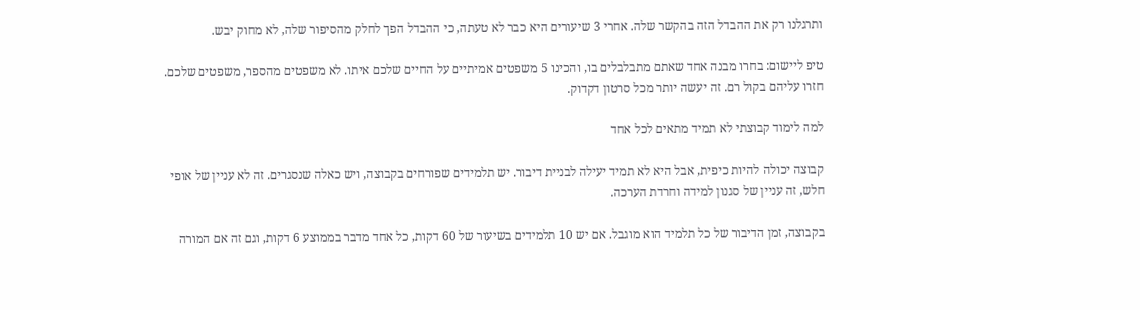ותרגלנו רק את ההבדל הזה בהקשר שלה. אחרי 3 שיעורים היא כבר לא טעתה, כי ההבדל הפך לחלק מהסיפור שלה, לא מחוק יבש.

טיפ ליישום: בחרו מבנה אחד שאתם מתבלבלים בו, והכינו 5 משפטים אמיתיים על החיים שלכם איתו. לא משפטים מהספר, משפטים שלכם. חזרו עליהם בקול רם. זה יעשה יותר מכל סרטון דקדוק.

למה לימוד קבוצתי לא תמיד מתאים לכל אחד

קבוצה יכולה להיות כיפית, אבל היא לא תמיד יעילה לבניית דיבור. יש תלמידים שפורחים בקבוצה, ויש כאלה שנסגרים. זה לא עניין של אופי חלש, זה עניין של סגנון למידה וחרדת הערכה.

בקבוצה, זמן הדיבור של כל תלמיד הוא מוגבל. אם יש 10 תלמידים בשיעור של 60 דקות, כל אחד מדבר בממוצע 6 דקות, וגם זה אם המורה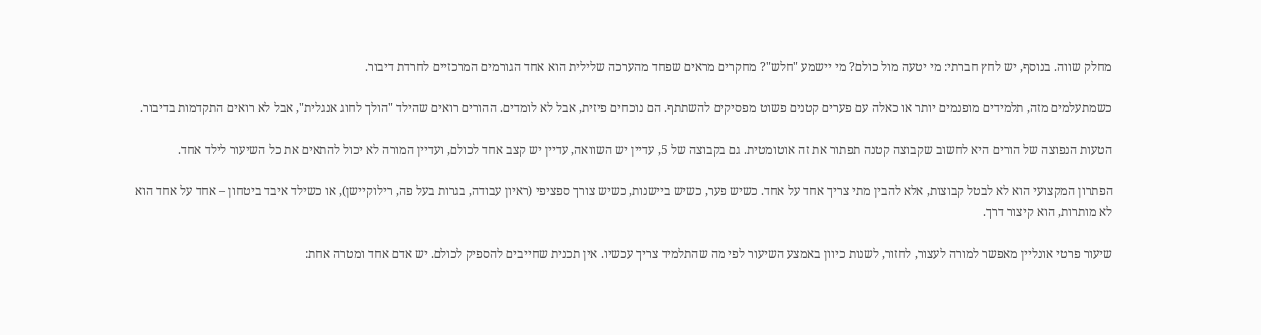מחלק שווה. בנוסף, יש לחץ חברתי: מי יטעה מול כולם? מי יישמע "חלש"? מחקרים מראים שפחד מהערכה שלילית הוא אחד הגורמים המרכזיים לחרדת דיבור.

כשמתעלמים מזה, תלמידים מופנמים יותר או כאלה עם פערים קטנים פשוט מפסיקים להשתתף. הם נוכחים פיזית, אבל לא לומדים. ההורים רואים שהילד "הולך לחוג אנגלית", אבל לא רואים התקדמות בדיבור.

הטעות הנפוצה של הורים היא לחשוב שקבוצה קטנה תפתור את זה אוטומטית. גם בקבוצה של 5, עדיין יש השוואה, עדיין יש קצב אחד לכולם, ועדיין המורה לא יכול להתאים את כל השיעור לילד אחד.

הפתרון המקצועי הוא לא לבטל קבוצות, אלא להבין מתי צריך אחד על אחד. כשיש פער, כשיש ביישנות, כשיש צורך ספציפי (ראיון עבודה, בגרות בעל פה, רילוקיישן), או כשילד איבד ביטחון – אחד על אחד הוא לא מותרות, הוא קיצור דרך.

שיעור פרטי אונליין מאפשר למורה לעצור, לחזור, לשנות כיוון באמצע השיעור לפי מה שהתלמיד צריך עכשיו. אין תכנית שחייבים להספיק לכולם. יש אדם אחד ומטרה אחת: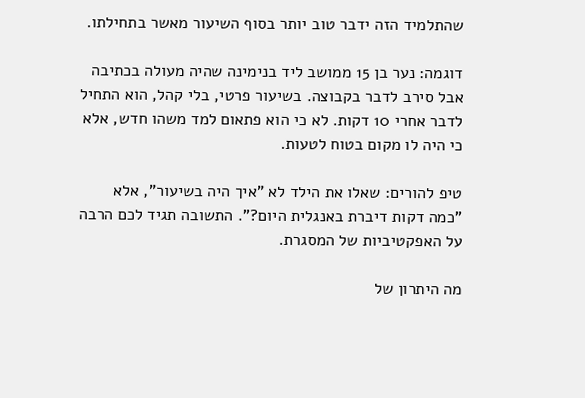שהתלמיד הזה ידבר טוב יותר בסוף השיעור מאשר בתחילתו.

דוגמה: נער בן 15 ממושב ליד בנימינה שהיה מעולה בכתיבה אבל סירב לדבר בקבוצה. בשיעור פרטי, בלי קהל, הוא התחיל לדבר אחרי 10 דקות. לא כי הוא פתאום למד משהו חדש, אלא כי היה לו מקום בטוח לטעות.

טיפ להורים: שאלו את הילד לא "איך היה בשיעור", אלא "כמה דקות דיברת באנגלית היום?". התשובה תגיד לכם הרבה על האפקטיביות של המסגרת.

מה היתרון של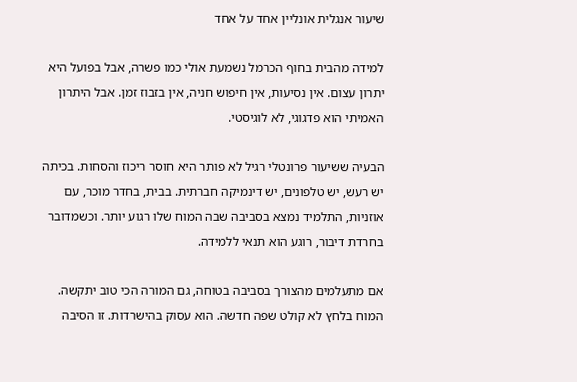שיעור אנגלית אונליין אחד על אחד

למידה מהבית בחוף הכרמל נשמעת אולי כמו פשרה, אבל בפועל היא יתרון עצום. אין נסיעות, אין חיפוש חניה, אין בזבוז זמן. אבל היתרון האמיתי הוא פדגוגי, לא לוגיסטי.

הבעיה ששיעור פרונטלי רגיל לא פותר היא חוסר ריכוז והסחות. בכיתה יש רעש, יש טלפונים, יש דינמיקה חברתית. בבית, בחדר מוכר, עם אוזניות, התלמיד נמצא בסביבה שבה המוח שלו רגוע יותר. וכשמדובר בחרדת דיבור, רוגע הוא תנאי ללמידה.

אם מתעלמים מהצורך בסביבה בטוחה, גם המורה הכי טוב יתקשה. המוח בלחץ לא קולט שפה חדשה. הוא עסוק בהישרדות. זו הסיבה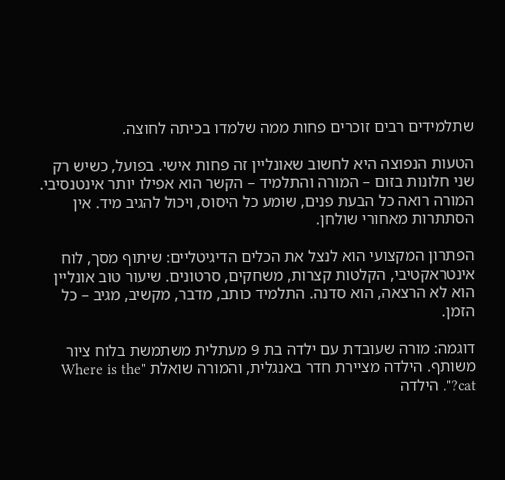שתלמידים רבים זוכרים פחות ממה שלמדו בכיתה לחוצה.

הטעות הנפוצה היא לחשוב שאונליין זה פחות אישי. בפועל, כשיש רק שני חלונות בזום – המורה והתלמיד – הקשר הוא אפילו יותר אינטנסיבי. המורה רואה כל הבעת פנים, שומע כל היסוס, ויכול להגיב מיד. אין הסתתרות מאחורי שולחן.

הפתרון המקצועי הוא לנצל את הכלים הדיגיטליים: שיתוף מסך, לוח אינטראקטיבי, הקלטות קצרות, משחקים, סרטונים. שיעור טוב אונליין הוא לא הרצאה, הוא סדנה. התלמיד כותב, מדבר, מקשיב, מגיב – כל הזמן.

דוגמה: מורה שעובדת עם ילדה בת 9 מעתלית משתמשת בלוח ציור משותף. הילדה מציירת חדר באנגלית, והמורה שואלת "Where is the cat?". הילדה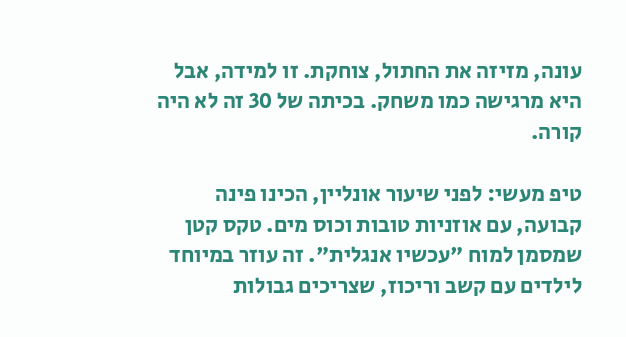עונה, מזיזה את החתול, צוחקת. זו למידה, אבל היא מרגישה כמו משחק. בכיתה של 30 זה לא היה קורה.

טיפ מעשי: לפני שיעור אונליין, הכינו פינה קבועה, עם אוזניות טובות וכוס מים. טקס קטן שמסמן למוח "עכשיו אנגלית". זה עוזר במיוחד לילדים עם קשב וריכוז, שצריכים גבולות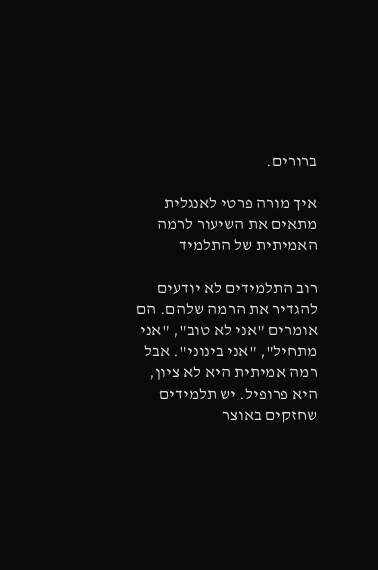ברורים.

איך מורה פרטי לאנגלית מתאים את השיעור לרמה האמיתית של התלמיד

רוב התלמידים לא יודעים להגדיר את הרמה שלהם. הם אומרים "אני לא טוב", "אני מתחיל", "אני בינוני". אבל רמה אמיתית היא לא ציון, היא פרופיל. יש תלמידים שחזקים באוצר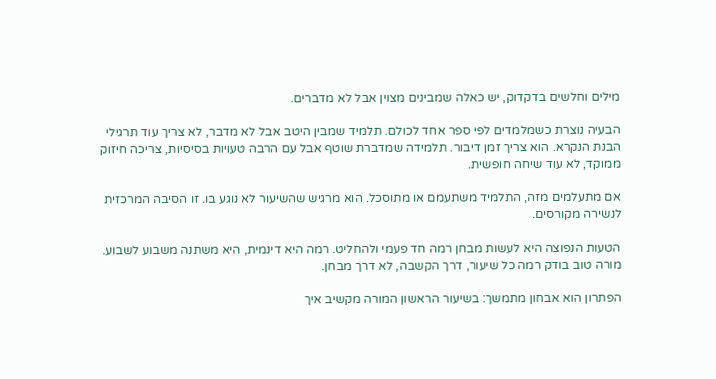מילים וחלשים בדקדוק, יש כאלה שמבינים מצוין אבל לא מדברים.

הבעיה נוצרת כשמלמדים לפי ספר אחד לכולם. תלמיד שמבין היטב אבל לא מדבר, לא צריך עוד תרגילי הבנת הנקרא. הוא צריך זמן דיבור. תלמידה שמדברת שוטף אבל עם הרבה טעויות בסיסיות, צריכה חיזוק ממוקד, לא עוד שיחה חופשית.

אם מתעלמים מזה, התלמיד משתעמם או מתוסכל. הוא מרגיש שהשיעור לא נוגע בו. זו הסיבה המרכזית לנשירה מקורסים.

הטעות הנפוצה היא לעשות מבחן רמה חד פעמי ולהחליט. רמה היא דינמית, היא משתנה משבוע לשבוע. מורה טוב בודק רמה כל שיעור, דרך הקשבה, לא דרך מבחן.

הפתרון הוא אבחון מתמשך: בשיעור הראשון המורה מקשיב איך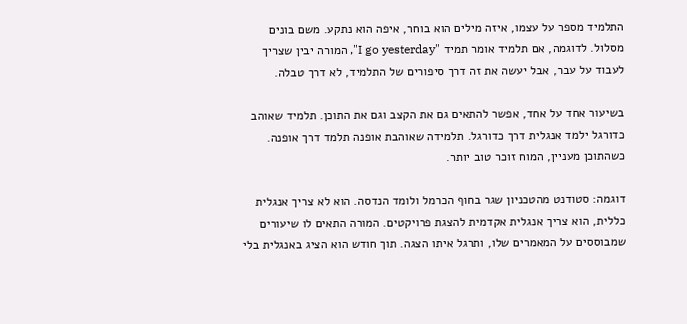התלמיד מספר על עצמו, איזה מילים הוא בוחר, איפה הוא נתקע. משם בונים מסלול. לדוגמה, אם תלמיד אומר תמיד "I go yesterday", המורה יבין שצריך לעבוד על עבר, אבל יעשה את זה דרך סיפורים של התלמיד, לא דרך טבלה.

בשיעור אחד על אחד, אפשר להתאים גם את הקצב וגם את התוכן. תלמיד שאוהב כדורגל ילמד אנגלית דרך כדורגל. תלמידה שאוהבת אופנה תלמד דרך אופנה. כשהתוכן מעניין, המוח זוכר טוב יותר.

דוגמה: סטודנט מהטכניון שגר בחוף הכרמל ולומד הנדסה. הוא לא צריך אנגלית כללית, הוא צריך אנגלית אקדמית להצגת פרויקטים. המורה התאים לו שיעורים שמבוססים על המאמרים שלו, ותרגל איתו הצגה. תוך חודש הוא הציג באנגלית בלי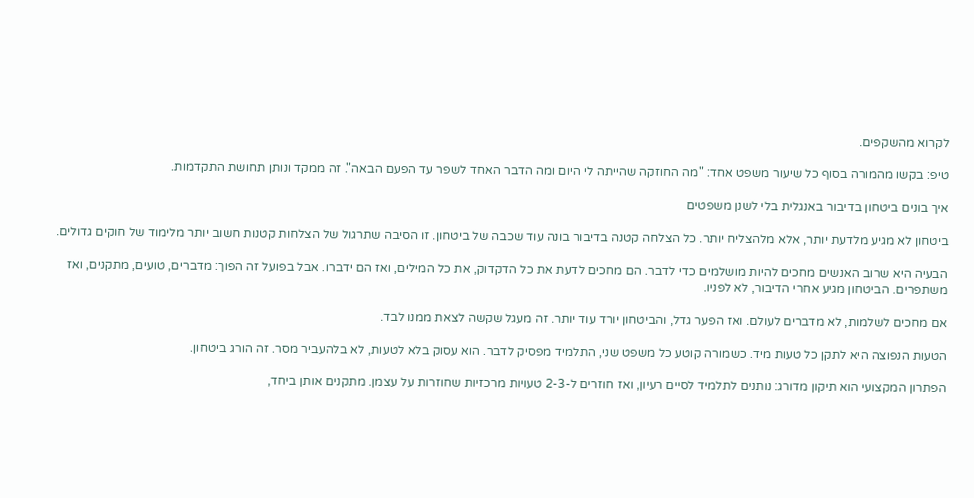לקרוא מהשקפים.

טיפ: בקשו מהמורה בסוף כל שיעור משפט אחד: "מה החוזקה שהייתה לי היום ומה הדבר האחד לשפר עד הפעם הבאה". זה ממקד ונותן תחושת התקדמות.

איך בונים ביטחון בדיבור באנגלית בלי לשנן משפטים

ביטחון לא מגיע מלדעת יותר, אלא מלהצליח יותר. כל הצלחה קטנה בדיבור בונה עוד שכבה של ביטחון. זו הסיבה שתרגול של הצלחות קטנות חשוב יותר מלימוד של חוקים גדולים.

הבעיה היא שרוב האנשים מחכים להיות מושלמים כדי לדבר. הם מחכים לדעת את כל הדקדוק, את כל המילים, ואז הם ידברו. אבל בפועל זה הפוך: מדברים, טועים, מתקנים, ואז משתפרים. הביטחון מגיע אחרי הדיבור, לא לפניו.

אם מחכים לשלמות, לא מדברים לעולם. ואז הפער גדל, והביטחון יורד עוד יותר. זה מעגל שקשה לצאת ממנו לבד.

הטעות הנפוצה היא לתקן כל טעות מיד. כשמורה קוטע כל משפט שני, התלמיד מפסיק לדבר. הוא עסוק בלא לטעות, לא בלהעביר מסר. זה הורג ביטחון.

הפתרון המקצועי הוא תיקון מדורג: נותנים לתלמיד לסיים רעיון, ואז חוזרים ל-2-3 טעויות מרכזיות שחוזרות על עצמן. מתקנים אותן ביחד,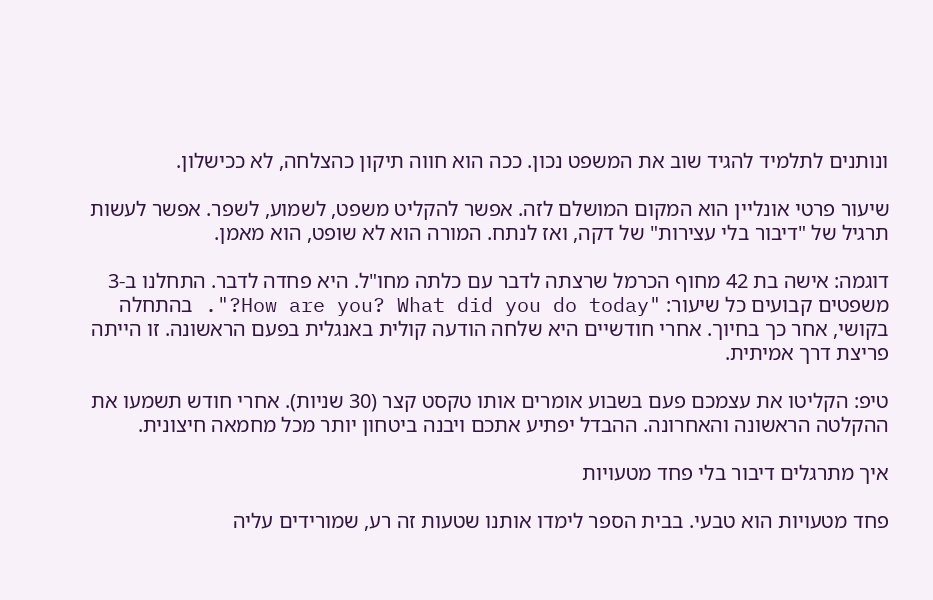ונותנים לתלמיד להגיד שוב את המשפט נכון. ככה הוא חווה תיקון כהצלחה, לא ככישלון.

שיעור פרטי אונליין הוא המקום המושלם לזה. אפשר להקליט משפט, לשמוע, לשפר. אפשר לעשות תרגיל של "דיבור בלי עצירות" של דקה, ואז לנתח. המורה הוא לא שופט, הוא מאמן.

דוגמה: אישה בת 42 מחוף הכרמל שרצתה לדבר עם כלתה מחו"ל. היא פחדה לדבר. התחלנו ב-3 משפטים קבועים כל שיעור: "How are you? What did you do today?". בהתחלה בקושי, אחר כך בחיוך. אחרי חודשיים היא שלחה הודעה קולית באנגלית בפעם הראשונה. זו הייתה פריצת דרך אמיתית.

טיפ: הקליטו את עצמכם פעם בשבוע אומרים אותו טקסט קצר (30 שניות). אחרי חודש תשמעו את ההקלטה הראשונה והאחרונה. ההבדל יפתיע אתכם ויבנה ביטחון יותר מכל מחמאה חיצונית.

איך מתרגלים דיבור בלי פחד מטעויות

פחד מטעויות הוא טבעי. בבית הספר לימדו אותנו שטעות זה רע, שמורידים עליה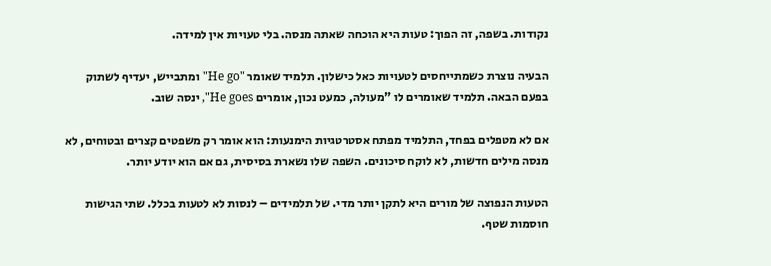נקודות. בשפה, זה הפוך: טעות היא הוכחה שאתה מנסה. בלי טעויות אין למידה.

הבעיה נוצרת כשמתייחסים לטעויות כאל כישלון. תלמיד שאומר "He go" ומתבייש, יעדיף לשתוק בפעם הבאה. תלמיד שאומרים לו "מעולה, כמעט נכון, אומרים He goes", ינסה שוב.

אם לא מטפלים בפחד, התלמיד מפתח אסטרטגיות הימנעות: הוא אומר רק משפטים קצרים ובטוחים, לא מנסה מילים חדשות, לא לוקח סיכונים. השפה שלו נשארת בסיסית, גם אם הוא יודע יותר.

הטעות הנפוצה של מורים היא לתקן יותר מדי. של תלמידים – לנסות לא לטעות בכלל. שתי הגישות חוסמות שטף.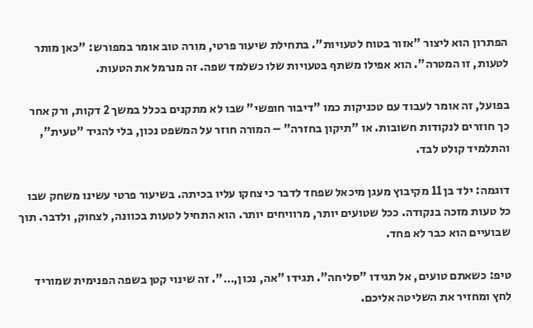הפתרון הוא ליצור "אזור בטוח לטעויות". בתחילת שיעור פרטי, מורה טוב אומר במפורש: "כאן מותר לטעות, זו המטרה". הוא אפילו משתף בטעויות שלו כשלמד שפה. זה מנרמל את הטעות.

בפועל, זה אומר לעבוד עם טכניקות כמו "דיבור חופשי" שבו לא מתקנים בכלל במשך 2 דקות, ורק אחר כך חוזרים לנקודות חשובות. או "תיקון בחזרה" – המורה חוזר על המשפט נכון, בלי להגיד "טעית", והתלמיד קולט לבד.

דוגמה: ילד בן 11 מקיבוץ מעגן מיכאל שפחד לדבר כי צחקו עליו בכיתה. בשיעור פרטי עשינו משחק שבו כל טעות מזכה בנקודה. ככל שטועים יותר, מרוויחים יותר. הוא התחיל לטעות בכוונה, לצחוק, ולדבר. תוך שבועיים הוא כבר לא פחד.

טיפ: כשאתם טועים, אל תגידו "סליחה". תגידו "אה, נכון,…". זה שינוי קטן בשפה הפנימית שמוריד לחץ ומחזיר את השליטה אליכם.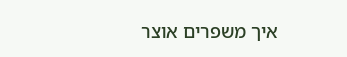איך משפרים אוצר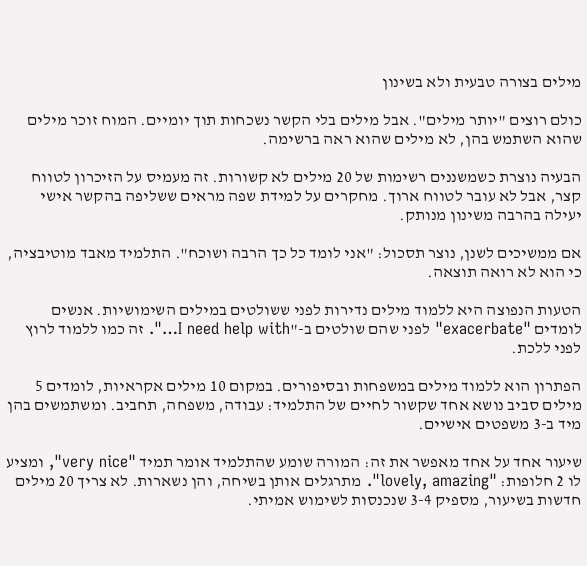מילים בצורה טבעית ולא בשינון

כולם רוצים "יותר מילים". אבל מילים בלי הקשר נשכחות תוך יומיים. המוח זוכר מילים שהוא השתמש בהן, לא מילים שהוא ראה ברשימה.

הבעיה נוצרת כשמשננים רשימות של 20 מילים לא קשורות. זה מעמיס על הזיכרון לטווח קצר, אבל לא עובר לטווח ארוך. מחקרים על למידת שפה מראים ששליפה בהקשר אישי יעילה בהרבה משינון מנותק.

אם ממשיכים לשנן, נוצר תסכול: "אני לומד כל כך הרבה ושוכח". התלמיד מאבד מוטיבציה, כי הוא לא רואה תוצאה.

הטעות הנפוצה היא ללמוד מילים נדירות לפני ששולטים במילים השימושיות. אנשים לומדים "exacerbate" לפני שהם שולטים ב-"I need help with…". זה כמו ללמוד לרוץ לפני ללכת.

הפתרון הוא ללמוד מילים במשפחות ובסיפורים. במקום 10 מילים אקראיות, לומדים 5 מילים סביב נושא אחד שקשור לחיים של התלמיד: עבודה, משפחה, תחביב. ומשתמשים בהן מיד ב-3 משפטים אישיים.

שיעור אחד על אחד מאפשר את זה: המורה שומע שהתלמיד אומר תמיד "very nice", ומציע לו 2 חלופות: "lovely, amazing". מתרגלים אותן בשיחה, והן נשארות. לא צריך 20 מילים חדשות בשיעור, מספיק 3-4 שנכנסות לשימוש אמיתי.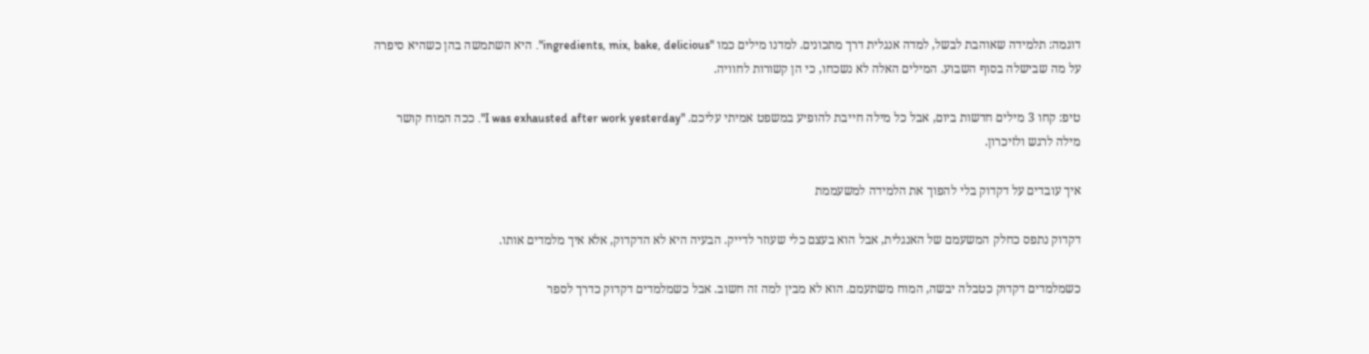דוגמה: תלמידה שאוהבת לבשל, למדה אנגלית דרך מתכונים. למדנו מילים כמו "ingredients, mix, bake, delicious". היא השתמשה בהן כשהיא סיפרה על מה שבישלה בסוף השבוע. המילים האלה לא נשכחו, כי הן קשורות לחוויה.

טיפ: קחו 3 מילים חדשות ביום, אבל כל מילה חייבת להופיע במשפט אמיתי עליכם. "I was exhausted after work yesterday". ככה המוח קושר מילה לרגש ולזיכרון.

איך עובדים על דקדוק בלי להפוך את הלמידה למשעממת

דקדוק נתפס כחלק המשעמם של האנגלית, אבל הוא בעצם כלי שעוזר לדייק. הבעיה היא לא הדקדוק, אלא איך מלמדים אותו.

כשמלמדים דקדוק כטבלה יבשה, המוח משתעמם. הוא לא מבין למה זה חשוב. אבל כשמלמדים דקדוק כדרך לספר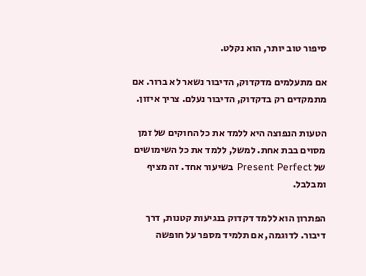סיפור טוב יותר, הוא נקלט.

אם מתעלמים מדקדוק, הדיבור נשאר לא ברור. אם מתמקדים רק בדקדוק, הדיבור נעלם. צריך איזון.

הטעות הנפוצה היא ללמד את כל החוקים של זמן מסוים בבת אחת. למשל, ללמד את כל השימושים של Present Perfect בשיעור אחד. זה מציף ומבלבל.

הפתרון הוא ללמד דקדוק בנגיעות קטנות, דרך דיבור. לדוגמה, אם תלמיד מספר על חופשה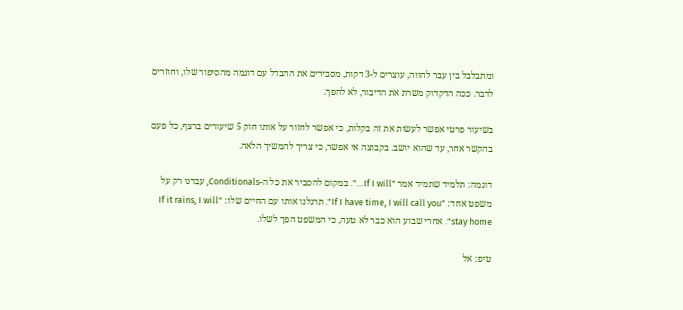ומתבלבל בין עבר להווה, עוצרים ל-3 דקות, מסבירים את ההבדל עם דוגמה מהסיפור שלו, וחוזרים לדבר. ככה הדקדוק משרת את הדיבור, לא להפך.

בשיעור פרטי אפשר לעשות את זה בקלות, כי אפשר לחזור על אותו חוק 5 שיעורים ברצף, כל פעם בהקשר אחר, עד שהוא יושב. בקבוצה אי אפשר, כי צריך להמשיך הלאה.

דוגמה: תלמיד שתמיד אמר "If I will…". במקום להסביר את כל ה-Conditionals, עבדנו רק על משפט אחד: "If I have time, I will call you". תרגלנו אותו עם החיים שלו: "If it rains, I will stay home". אחרי שבוע הוא כבר לא טעה, כי המשפט הפך לשלו.

טיפ: אל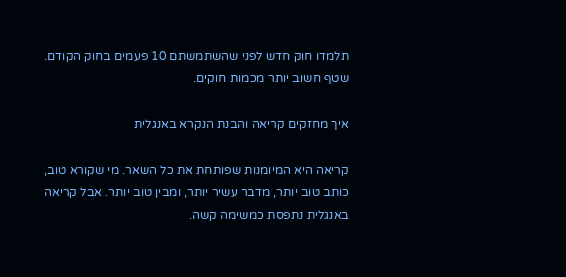תלמדו חוק חדש לפני שהשתמשתם 10 פעמים בחוק הקודם. שטף חשוב יותר מכמות חוקים.

איך מחזקים קריאה והבנת הנקרא באנגלית

קריאה היא המיומנות שפותחת את כל השאר. מי שקורא טוב, כותב טוב יותר, מדבר עשיר יותר, ומבין טוב יותר. אבל קריאה באנגלית נתפסת כמשימה קשה.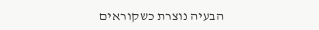הבעיה נוצרת כשקוראים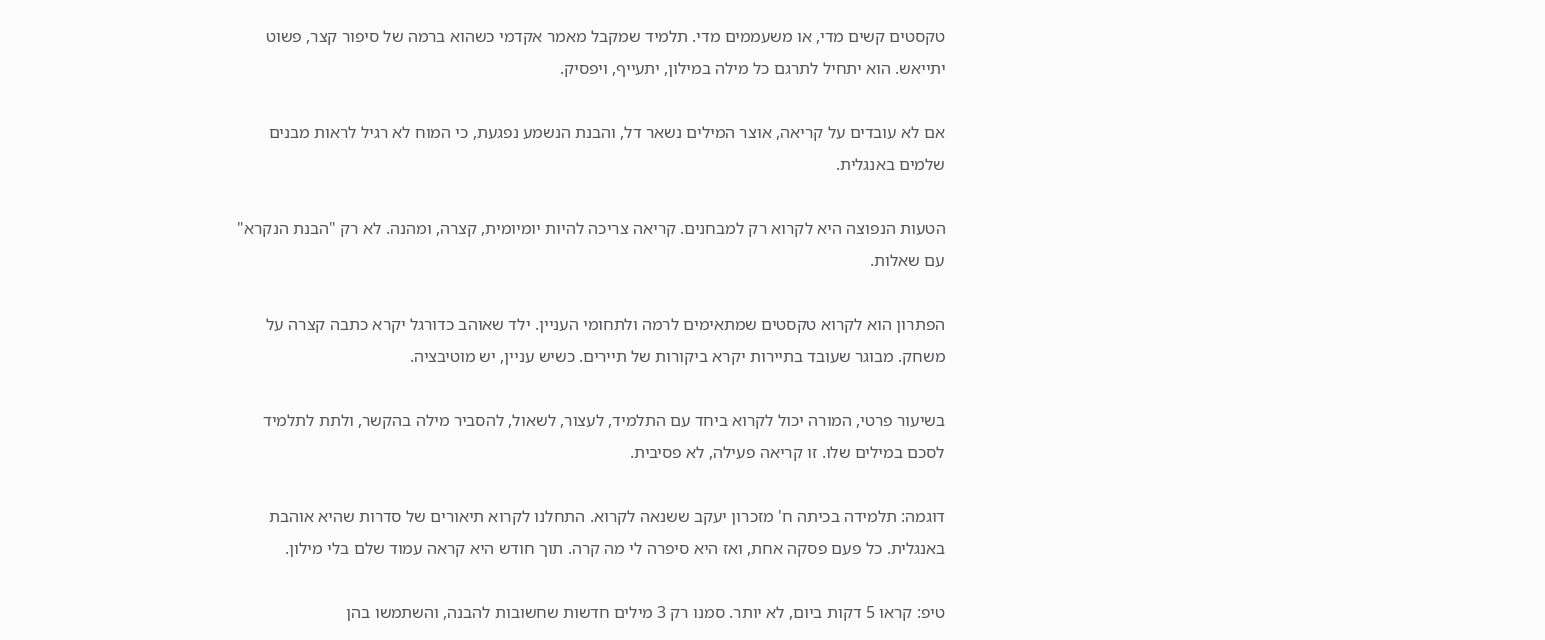טקסטים קשים מדי, או משעממים מדי. תלמיד שמקבל מאמר אקדמי כשהוא ברמה של סיפור קצר, פשוט יתייאש. הוא יתחיל לתרגם כל מילה במילון, יתעייף, ויפסיק.

אם לא עובדים על קריאה, אוצר המילים נשאר דל, והבנת הנשמע נפגעת, כי המוח לא רגיל לראות מבנים שלמים באנגלית.

הטעות הנפוצה היא לקרוא רק למבחנים. קריאה צריכה להיות יומיומית, קצרה, ומהנה. לא רק "הבנת הנקרא" עם שאלות.

הפתרון הוא לקרוא טקסטים שמתאימים לרמה ולתחומי העניין. ילד שאוהב כדורגל יקרא כתבה קצרה על משחק. מבוגר שעובד בתיירות יקרא ביקורות של תיירים. כשיש עניין, יש מוטיבציה.

בשיעור פרטי, המורה יכול לקרוא ביחד עם התלמיד, לעצור, לשאול, להסביר מילה בהקשר, ולתת לתלמיד לסכם במילים שלו. זו קריאה פעילה, לא פסיבית.

דוגמה: תלמידה בכיתה ח' מזכרון יעקב ששנאה לקרוא. התחלנו לקרוא תיאורים של סדרות שהיא אוהבת באנגלית. כל פעם פסקה אחת, ואז היא סיפרה לי מה קרה. תוך חודש היא קראה עמוד שלם בלי מילון.

טיפ: קראו 5 דקות ביום, לא יותר. סמנו רק 3 מילים חדשות שחשובות להבנה, והשתמשו בהן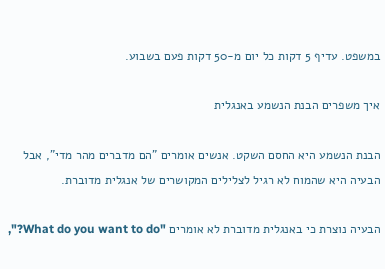במשפט. עדיף 5 דקות כל יום מ-50 דקות פעם בשבוע.

איך משפרים הבנת הנשמע באנגלית

הבנת הנשמע היא החסם השקט. אנשים אומרים "הם מדברים מהר מדי", אבל הבעיה היא שהמוח לא רגיל לצלילים המקושרים של אנגלית מדוברת.

הבעיה נוצרת כי באנגלית מדוברת לא אומרים "What do you want to do?",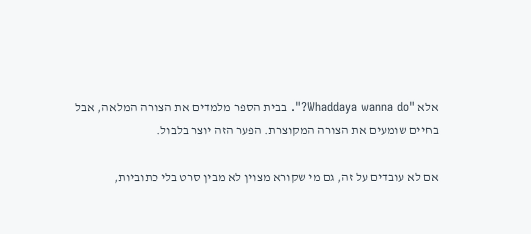אלא "Whaddaya wanna do?". בבית הספר מלמדים את הצורה המלאה, אבל בחיים שומעים את הצורה המקוצרת. הפער הזה יוצר בלבול.

אם לא עובדים על זה, גם מי שקורא מצוין לא מבין סרט בלי כתוביות,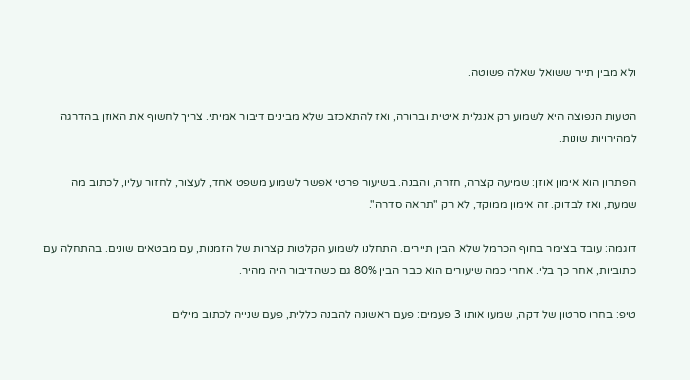ולא מבין תייר ששואל שאלה פשוטה.

הטעות הנפוצה היא לשמוע רק אנגלית איטית וברורה, ואז להתאכזב שלא מבינים דיבור אמיתי. צריך לחשוף את האוזן בהדרגה למהירויות שונות.

הפתרון הוא אימון אוזן: שמיעה קצרה, חזרה, והבנה. בשיעור פרטי אפשר לשמוע משפט אחד, לעצור, לחזור עליו, לכתוב מה שמעת, ואז לבדוק. זה אימון ממוקד, לא רק "תראה סדרה".

דוגמה: עובד בצימר בחוף הכרמל שלא הבין תיירים. התחלנו לשמוע הקלטות קצרות של הזמנות, עם מבטאים שונים. בהתחלה עם כתוביות, אחר כך בלי. אחרי כמה שיעורים הוא כבר הבין 80% גם כשהדיבור היה מהיר.

טיפ: בחרו סרטון של דקה, שמעו אותו 3 פעמים: פעם ראשונה להבנה כללית, פעם שנייה לכתוב מילים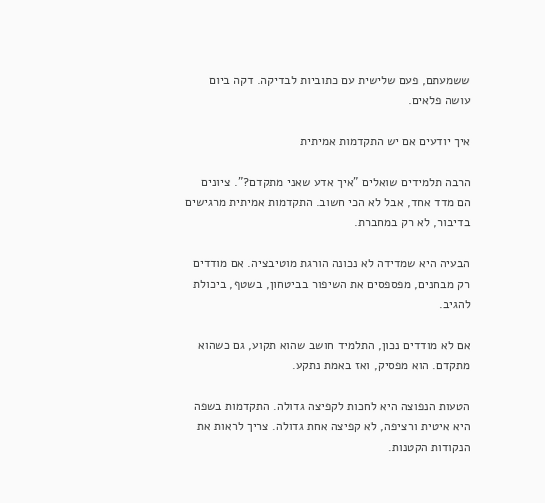ששמעתם, פעם שלישית עם כתוביות לבדיקה. דקה ביום עושה פלאים.

איך יודעים אם יש התקדמות אמיתית

הרבה תלמידים שואלים "איך אדע שאני מתקדם?". ציונים הם מדד אחד, אבל לא הכי חשוב. התקדמות אמיתית מרגישים בדיבור, לא רק במחברת.

הבעיה היא שמדידה לא נכונה הורגת מוטיבציה. אם מודדים רק מבחנים, מפספסים את השיפור בביטחון, בשטף, ביכולת להגיב.

אם לא מודדים נכון, התלמיד חושב שהוא תקוע, גם כשהוא מתקדם. הוא מפסיק, ואז באמת נתקע.

הטעות הנפוצה היא לחכות לקפיצה גדולה. התקדמות בשפה היא איטית ורציפה, לא קפיצה אחת גדולה. צריך לראות את הנקודות הקטנות.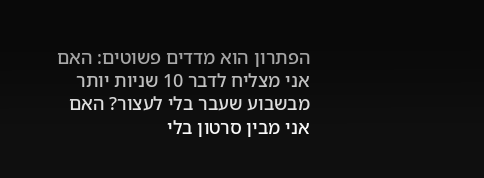הפתרון הוא מדדים פשוטים: האם אני מצליח לדבר 10 שניות יותר מבשבוע שעבר בלי לעצור? האם אני מבין סרטון בלי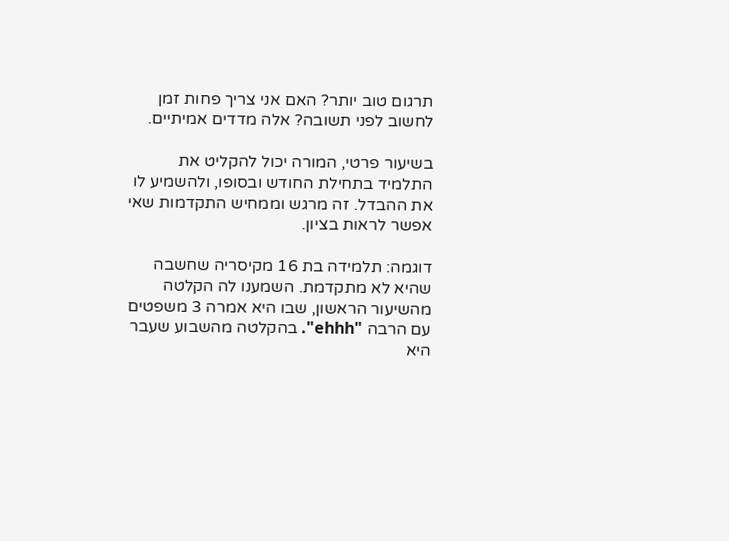תרגום טוב יותר? האם אני צריך פחות זמן לחשוב לפני תשובה? אלה מדדים אמיתיים.

בשיעור פרטי, המורה יכול להקליט את התלמיד בתחילת החודש ובסופו, ולהשמיע לו את ההבדל. זה מרגש וממחיש התקדמות שאי אפשר לראות בציון.

דוגמה: תלמידה בת 16 מקיסריה שחשבה שהיא לא מתקדמת. השמענו לה הקלטה מהשיעור הראשון, שבו היא אמרה 3 משפטים עם הרבה "ehhh". בהקלטה מהשבוע שעבר היא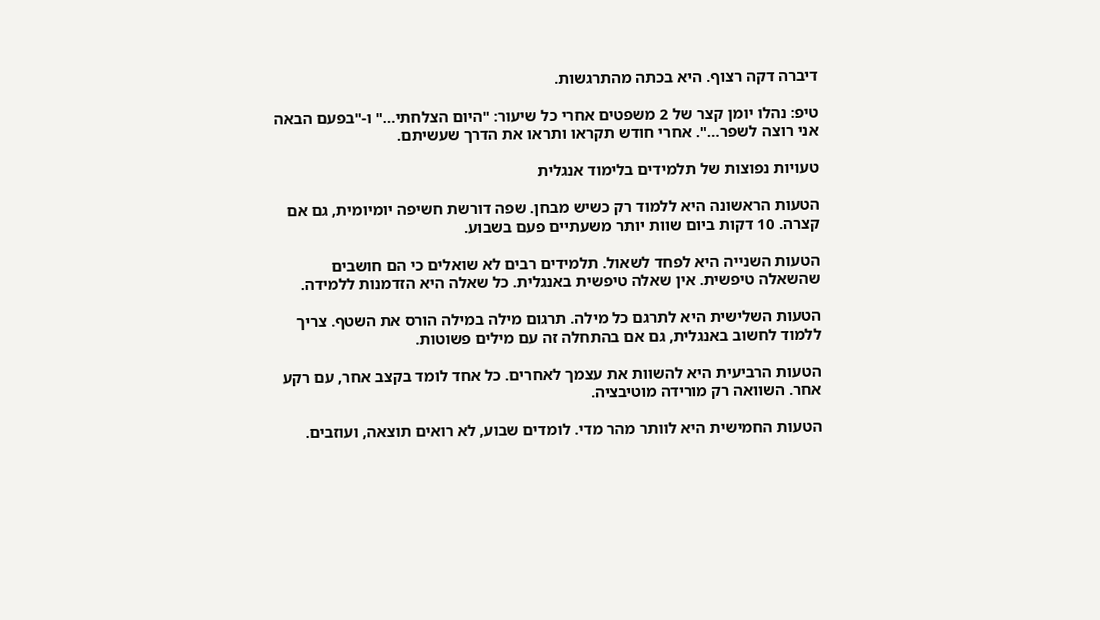דיברה דקה רצוף. היא בכתה מהתרגשות.

טיפ: נהלו יומן קצר של 2 משפטים אחרי כל שיעור: "היום הצלחתי…" ו-"בפעם הבאה אני רוצה לשפר…". אחרי חודש תקראו ותראו את הדרך שעשיתם.

טעויות נפוצות של תלמידים בלימוד אנגלית

הטעות הראשונה היא ללמוד רק כשיש מבחן. שפה דורשת חשיפה יומיומית, גם אם קצרה. 10 דקות ביום שוות יותר משעתיים פעם בשבוע.

הטעות השנייה היא לפחד לשאול. תלמידים רבים לא שואלים כי הם חושבים שהשאלה טיפשית. אין שאלה טיפשית באנגלית. כל שאלה היא הזדמנות ללמידה.

הטעות השלישית היא לתרגם כל מילה. תרגום מילה במילה הורס את השטף. צריך ללמוד לחשוב באנגלית, גם אם בהתחלה זה עם מילים פשוטות.

הטעות הרביעית היא להשוות את עצמך לאחרים. כל אחד לומד בקצב אחר, עם רקע אחר. השוואה רק מורידה מוטיבציה.

הטעות החמישית היא לוותר מהר מדי. לומדים שבוע, לא רואים תוצאה, ועוזבים.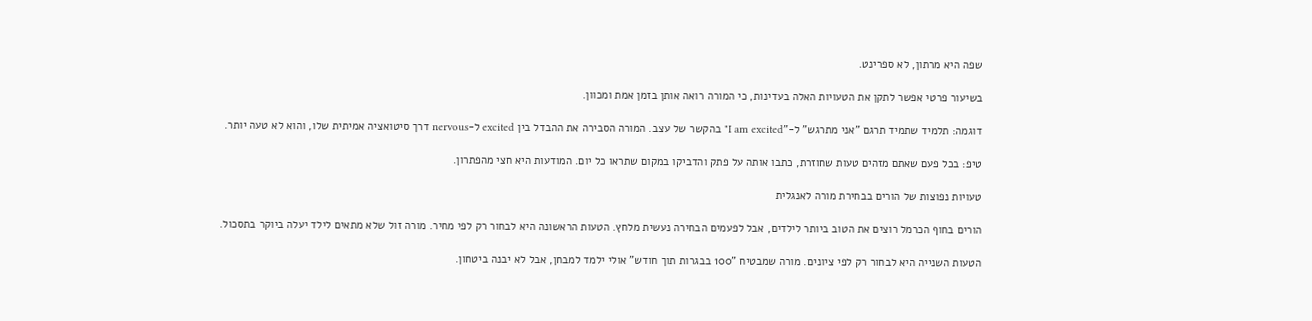שפה היא מרתון, לא ספרינט.

בשיעור פרטי אפשר לתקן את הטעויות האלה בעדינות, כי המורה רואה אותן בזמן אמת ומכוון.

דוגמה: תלמיד שתמיד תרגם "אני מתרגש" ל-"I am excited" בהקשר של עצב. המורה הסבירה את ההבדל בין excited ל-nervous דרך סיטואציה אמיתית שלו, והוא לא טעה יותר.

טיפ: בכל פעם שאתם מזהים טעות שחוזרת, כתבו אותה על פתק והדביקו במקום שתראו כל יום. המודעות היא חצי מהפתרון.

טעויות נפוצות של הורים בבחירת מורה לאנגלית

הורים בחוף הכרמל רוצים את הטוב ביותר לילדים, אבל לפעמים הבחירה נעשית מלחץ. הטעות הראשונה היא לבחור רק לפי מחיר. מורה זול שלא מתאים לילד יעלה ביוקר בתסכול.

הטעות השנייה היא לבחור רק לפי ציונים. מורה שמבטיח "100 בבגרות תוך חודש" אולי ילמד למבחן, אבל לא יבנה ביטחון.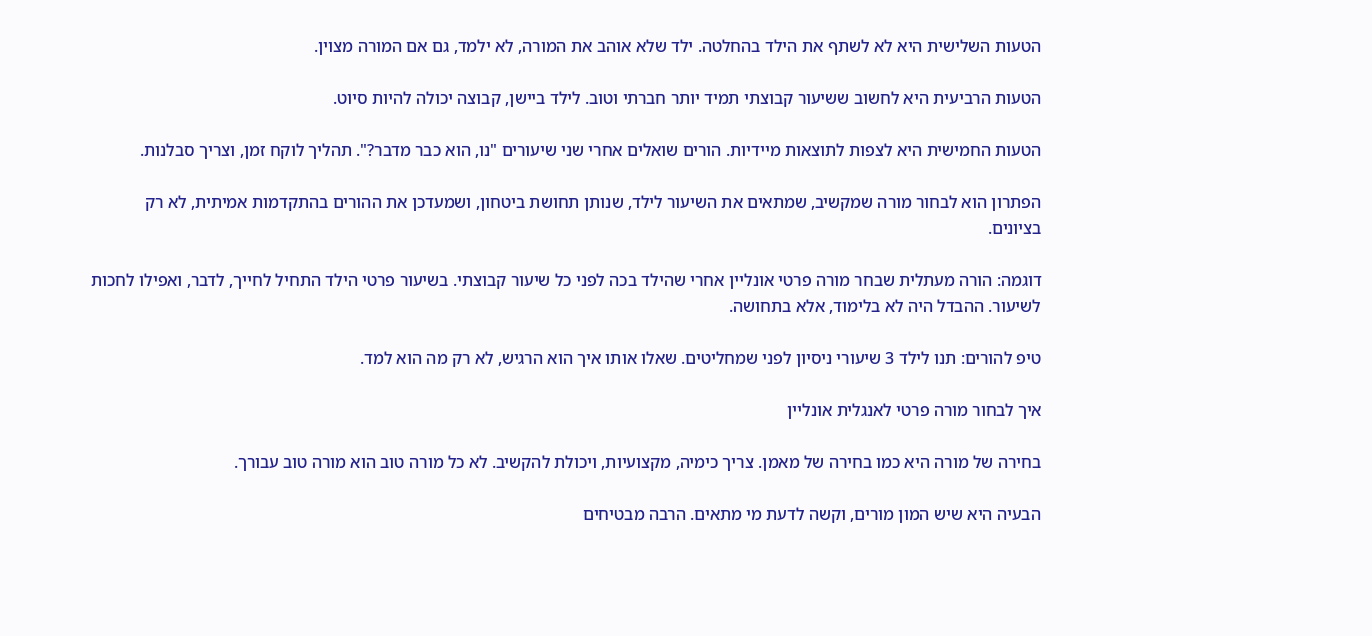הטעות השלישית היא לא לשתף את הילד בהחלטה. ילד שלא אוהב את המורה, לא ילמד, גם אם המורה מצוין.

הטעות הרביעית היא לחשוב ששיעור קבוצתי תמיד יותר חברתי וטוב. לילד ביישן, קבוצה יכולה להיות סיוט.

הטעות החמישית היא לצפות לתוצאות מיידיות. הורים שואלים אחרי שני שיעורים "נו, הוא כבר מדבר?". תהליך לוקח זמן, וצריך סבלנות.

הפתרון הוא לבחור מורה שמקשיב, שמתאים את השיעור לילד, שנותן תחושת ביטחון, ושמעדכן את ההורים בהתקדמות אמיתית, לא רק בציונים.

דוגמה: הורה מעתלית שבחר מורה פרטי אונליין אחרי שהילד בכה לפני כל שיעור קבוצתי. בשיעור פרטי הילד התחיל לחייך, לדבר, ואפילו לחכות לשיעור. ההבדל היה לא בלימוד, אלא בתחושה.

טיפ להורים: תנו לילד 3 שיעורי ניסיון לפני שמחליטים. שאלו אותו איך הוא הרגיש, לא רק מה הוא למד.

איך לבחור מורה פרטי לאנגלית אונליין

בחירה של מורה היא כמו בחירה של מאמן. צריך כימיה, מקצועיות, ויכולת להקשיב. לא כל מורה טוב הוא מורה טוב עבורך.

הבעיה היא שיש המון מורים, וקשה לדעת מי מתאים. הרבה מבטיחים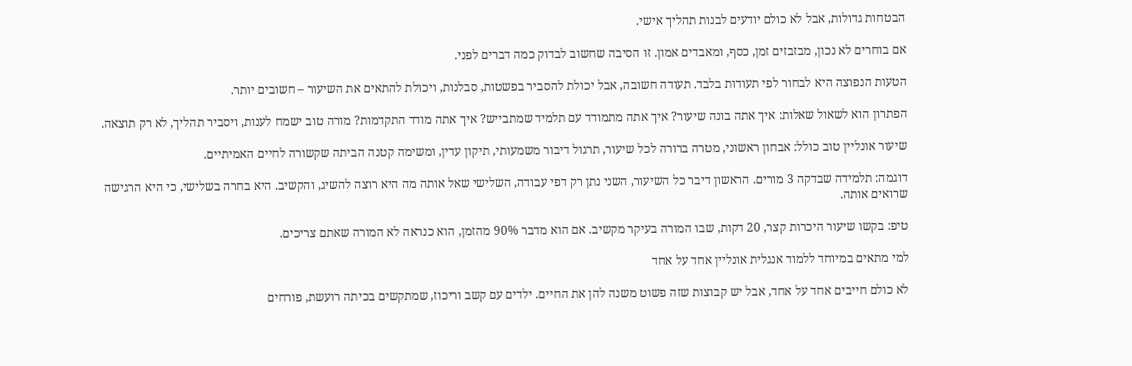הבטחות גדולות, אבל לא כולם יודעים לבנות תהליך אישי.

אם בוחרים לא נכון, מבזבזים זמן, כסף, ומאבדים אמון. זו הסיבה שחשוב לבדוק כמה דברים לפני.

הטעות הנפוצה היא לבחור לפי תעודות בלבד. תעודה חשובה, אבל יכולת להסביר בפשטות, סבלנות, ויכולת להתאים את השיעור – חשובים יותר.

הפתרון הוא לשאול שאלות: איך אתה בונה שיעור? איך אתה מתמודד עם תלמיד שמתבייש? איך אתה מודד התקדמות? מורה טוב ישמח לענות, ויסביר תהליך, לא רק תוצאה.

שיעור אונליין טוב כולל: אבחון ראשוני, מטרה ברורה לכל שיעור, תרגול דיבור משמעותי, תיקון עדין, ומשימה קטנה הביתה שקשורה לחיים האמיתיים.

דוגמה: תלמידה שבדקה 3 מורים. הראשון דיבר כל השיעור, השני נתן רק דפי עבודה, השלישי שאל אותה מה היא רוצה להשיג, והקשיב. היא בחרה בשלישי, כי היא הרגישה שרואים אותה.

טיפ: בקשו שיעור היכרות קצר, 20 דקות, שבו המורה בעיקר מקשיב. אם הוא מדבר 90% מהזמן, הוא כנראה לא המורה שאתם צריכים.

למי מתאים במיוחד ללמוד אנגלית אונליין אחד על אחד

לא כולם חייבים אחד על אחד, אבל יש קבוצות שזה פשוט משנה להן את החיים. ילדים עם קשב וריכוז, שמתקשים בכיתה רועשת, פורחים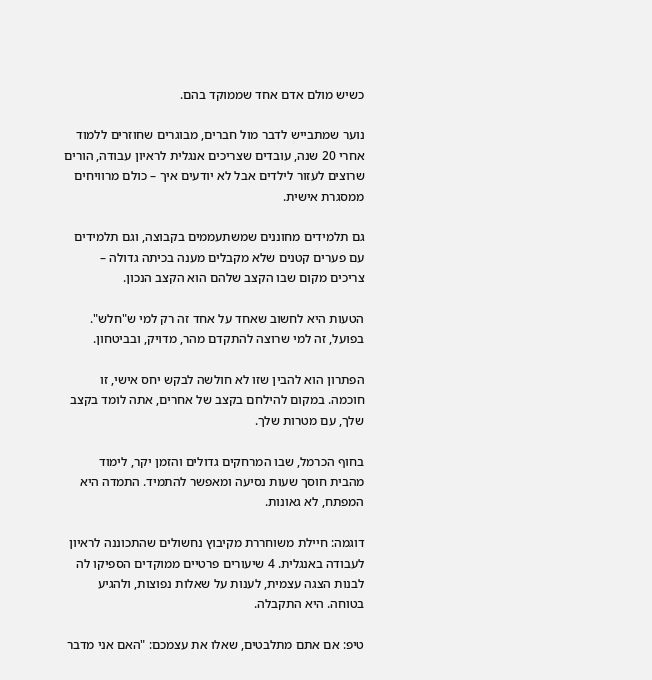כשיש מולם אדם אחד שממוקד בהם.

נוער שמתבייש לדבר מול חברים, מבוגרים שחוזרים ללמוד אחרי 20 שנה, עובדים שצריכים אנגלית לראיון עבודה, הורים שרוצים לעזור לילדים אבל לא יודעים איך – כולם מרוויחים ממסגרת אישית.

גם תלמידים מחוננים שמשתעממים בקבוצה, וגם תלמידים עם פערים קטנים שלא מקבלים מענה בכיתה גדולה – צריכים מקום שבו הקצב שלהם הוא הקצב הנכון.

הטעות היא לחשוב שאחד על אחד זה רק למי ש"חלש". בפועל, זה למי שרוצה להתקדם מהר, מדויק, ובביטחון.

הפתרון הוא להבין שזו לא חולשה לבקש יחס אישי, זו חוכמה. במקום להילחם בקצב של אחרים, אתה לומד בקצב שלך, עם מטרות שלך.

בחוף הכרמל, שבו המרחקים גדולים והזמן יקר, לימוד מהבית חוסך שעות נסיעה ומאפשר להתמיד. התמדה היא המפתח, לא גאונות.

דוגמה: חיילת משוחררת מקיבוץ נחשולים שהתכוננה לראיון לעבודה באנגלית. 4 שיעורים פרטיים ממוקדים הספיקו לה לבנות הצגה עצמית, לענות על שאלות נפוצות, ולהגיע בטוחה. היא התקבלה.

טיפ: אם אתם מתלבטים, שאלו את עצמכם: "האם אני מדבר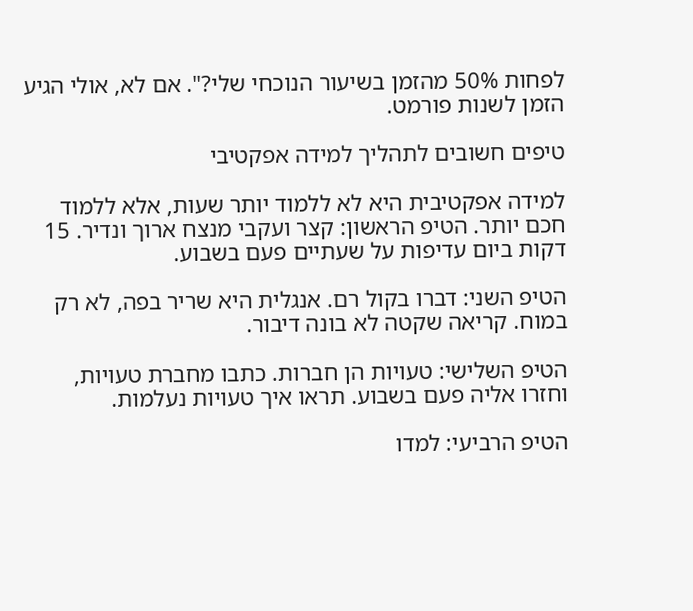לפחות 50% מהזמן בשיעור הנוכחי שלי?". אם לא, אולי הגיע הזמן לשנות פורמט.

טיפים חשובים לתהליך למידה אפקטיבי

למידה אפקטיבית היא לא ללמוד יותר שעות, אלא ללמוד חכם יותר. הטיפ הראשון: קצר ועקבי מנצח ארוך ונדיר. 15 דקות ביום עדיפות על שעתיים פעם בשבוע.

הטיפ השני: דברו בקול רם. אנגלית היא שריר בפה, לא רק במוח. קריאה שקטה לא בונה דיבור.

הטיפ השלישי: טעויות הן חברות. כתבו מחברת טעויות, וחזרו אליה פעם בשבוע. תראו איך טעויות נעלמות.

הטיפ הרביעי: למדו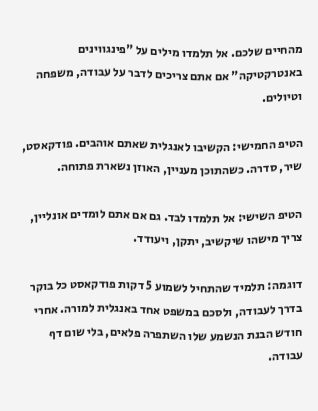מהחיים שלכם. אל תלמדו מילים על "פינגווינים באנטרקטיקה" אם אתם צריכים לדבר על עבודה, משפחה וטיולים.

הטיפ החמישי: הקשיבו לאנגלית שאתם אוהבים. פודקאסט, שיר, סדרה. כשהתוכן מעניין, האוזן נשארת פתוחה.

הטיפ השישי: אל תלמדו לבד. גם אם אתם לומדים אונליין, צריך מישהו שיקשיב, יתקן, ויעודד.

דוגמה: תלמיד שהתחיל לשמוע 5 דקות פודקאסט כל בוקר בדרך לעבודה, ולסכם במשפט אחד באנגלית למורה. אחרי חודש הבנת הנשמע שלו השתפרה פלאים, בלי שום דף עבודה.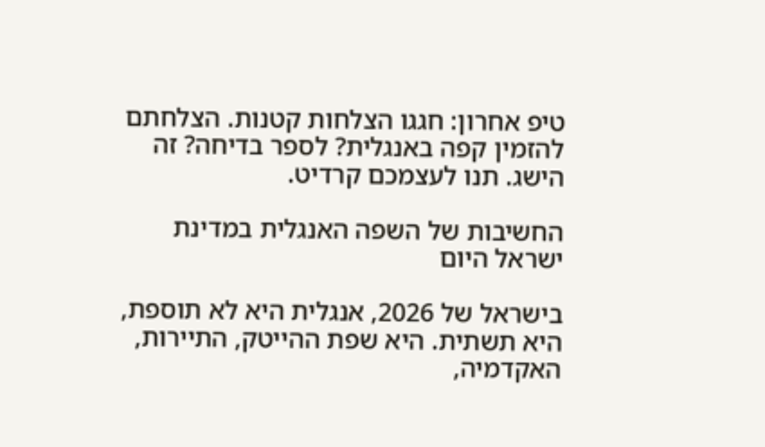טיפ אחרון: חגגו הצלחות קטנות. הצלחתם להזמין קפה באנגלית? לספר בדיחה? זה הישג. תנו לעצמכם קרדיט.

החשיבות של השפה האנגלית במדינת ישראל היום

בישראל של 2026, אנגלית היא לא תוספת, היא תשתית. היא שפת ההייטק, התיירות, האקדמיה,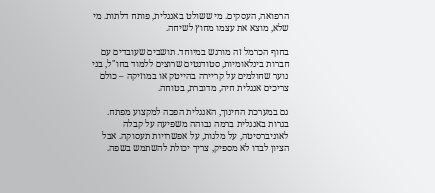הרפואה, העסקים. מי ששולט באנגלית, פותח דלתות. מי שלא, מוצא את עצמו מחוץ לשיחה.

בחוף הכרמל זה מורגש במיוחד. תושבים שעובדים עם חברות בינלאומיות, סטודנטים שרוצים ללמוד בחו"ל, בני נוער שחולמים על קריירה בהייטק או במוזיקה – כולם צריכים אנגלית חיה, מדוברת, בטוחה.

גם במערכת החינוך, האנגלית הפכה למקצוע מפתח. בגרות באנגלית ברמה גבוהה משפיעה על קבלה לאוניברסיטה, על מלגות, על אפשרויות תעסוקה. אבל הציון לבדו לא מספיק, צריך יכולת להשתמש בשפה.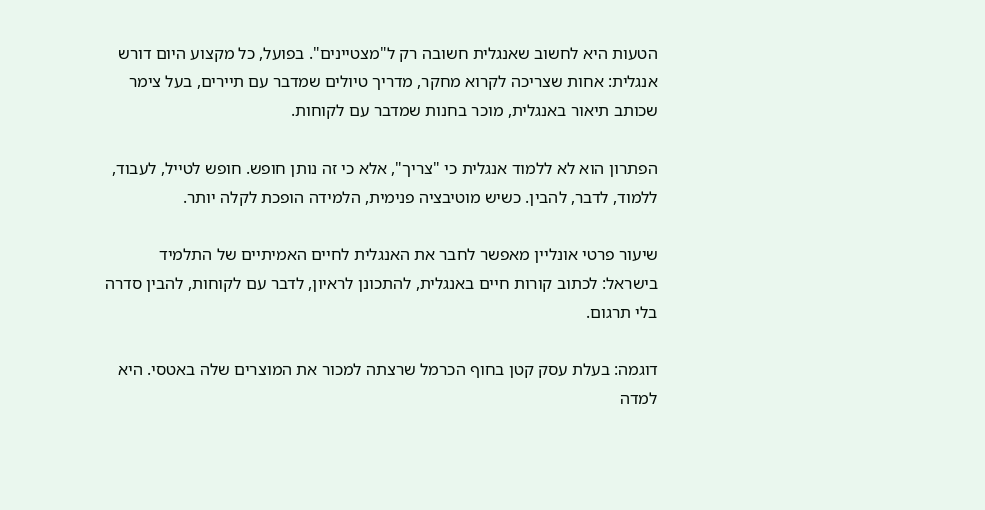הטעות היא לחשוב שאנגלית חשובה רק ל"מצטיינים". בפועל, כל מקצוע היום דורש אנגלית: אחות שצריכה לקרוא מחקר, מדריך טיולים שמדבר עם תיירים, בעל צימר שכותב תיאור באנגלית, מוכר בחנות שמדבר עם לקוחות.

הפתרון הוא לא ללמוד אנגלית כי "צריך", אלא כי זה נותן חופש. חופש לטייל, לעבוד, ללמוד, לדבר, להבין. כשיש מוטיבציה פנימית, הלמידה הופכת לקלה יותר.

שיעור פרטי אונליין מאפשר לחבר את האנגלית לחיים האמיתיים של התלמיד בישראל: לכתוב קורות חיים באנגלית, להתכונן לראיון, לדבר עם לקוחות, להבין סדרה בלי תרגום.

דוגמה: בעלת עסק קטן בחוף הכרמל שרצתה למכור את המוצרים שלה באטסי. היא למדה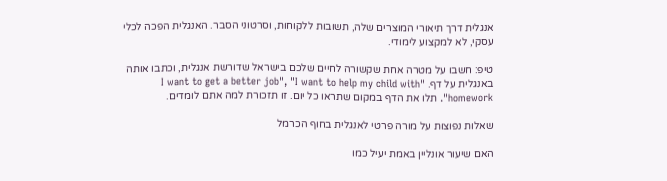אנגלית דרך תיאורי המוצרים שלה, תשובות ללקוחות, וסרטוני הסבר. האנגלית הפכה לכלי עסקי, לא למקצוע לימודי.

טיפ: חשבו על מטרה אחת שקשורה לחיים שלכם בישראל שדורשת אנגלית, וכתבו אותה באנגלית על דף. "I want to get a better job", "I want to help my child with homework". תלו את הדף במקום שתראו כל יום. זו תזכורת למה אתם לומדים.

שאלות נפוצות על מורה פרטי לאנגלית בחוף הכרמל

האם שיעור אונליין באמת יעיל כמו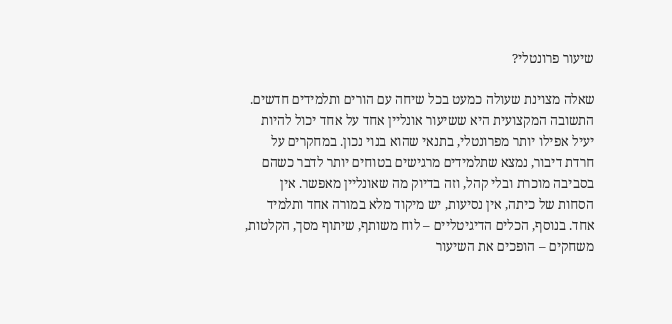שיעור פרונטלי?

שאלה מצוינת שעולה כמעט בכל שיחה עם הורים ותלמידים חדשים. התשובה המקצועית היא ששיעור אונליין אחד על אחד יכול להיות יעיל אפילו יותר מפרונטלי, בתנאי שהוא בנוי נכון. במחקרים על חרדת דיבור, נמצא שתלמידים מרגישים בטוחים יותר לדבר כשהם בסביבה מוכרת ובלי קהל, וזה בדיוק מה שאונליין מאפשר. אין הסחות של כיתה, אין נסיעות, יש מיקוד מלא במורה אחד ותלמיד אחד. בנוסף, הכלים הדיגיטליים – לוח משותף, שיתוף מסך, הקלטות, משחקים – הופכים את השיעור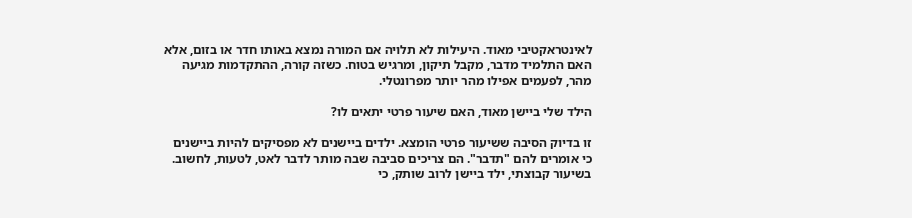לאינטראקטיבי מאוד. היעילות לא תלויה אם המורה נמצא באותו חדר או בזום, אלא האם התלמיד מדבר, מקבל תיקון, ומרגיש בטוח. כשזה קורה, ההתקדמות מגיעה מהר, לפעמים אפילו מהר יותר מפרונטלי.

הילד שלי ביישן מאוד, האם שיעור פרטי יתאים לו?

זו בדיוק הסיבה ששיעור פרטי הומצא. ילדים ביישנים לא מפסיקים להיות ביישנים כי אומרים להם "תדבר". הם צריכים סביבה שבה מותר לדבר לאט, לטעות, לחשוב. בשיעור קבוצתי, ילד ביישן לרוב שותק, כי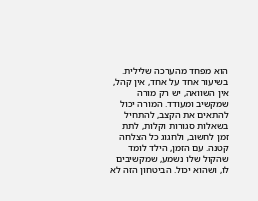הוא מפחד מהערכה שלילית. בשיעור אחד על אחד, אין קהל, אין השוואה, יש רק מורה שמקשיב ומעודד. המורה יכול להתאים את הקצב, להתחיל בשאלות סגורות וקלות, לתת זמן לחשוב, ולחגוג כל הצלחה קטנה. עם הזמן, הילד לומד שהקול שלו נשמע, שמקשיבים לו, ושהוא יכול. הביטחון הזה לא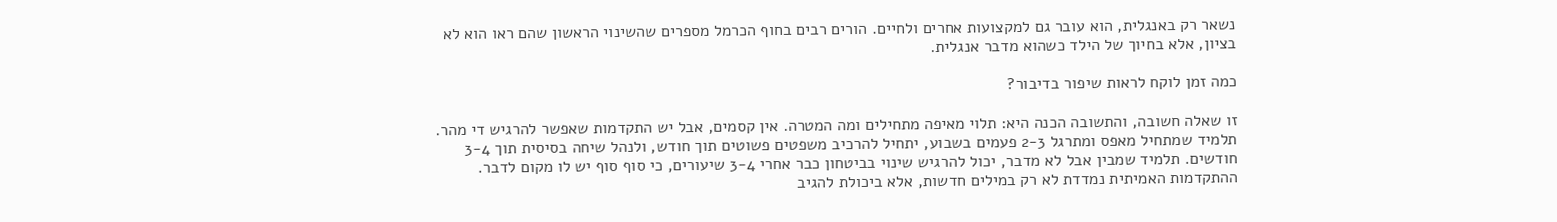נשאר רק באנגלית, הוא עובר גם למקצועות אחרים ולחיים. הורים רבים בחוף הכרמל מספרים שהשינוי הראשון שהם ראו הוא לא בציון, אלא בחיוך של הילד כשהוא מדבר אנגלית.

כמה זמן לוקח לראות שיפור בדיבור?

זו שאלה חשובה, והתשובה הכנה היא: תלוי מאיפה מתחילים ומה המטרה. אין קסמים, אבל יש התקדמות שאפשר להרגיש די מהר. תלמיד שמתחיל מאפס ומתרגל 2-3 פעמים בשבוע, יתחיל להרכיב משפטים פשוטים תוך חודש, ולנהל שיחה בסיסית תוך 3-4 חודשים. תלמיד שמבין אבל לא מדבר, יכול להרגיש שינוי בביטחון כבר אחרי 3-4 שיעורים, כי סוף סוף יש לו מקום לדבר. ההתקדמות האמיתית נמדדת לא רק במילים חדשות, אלא ביכולת להגיב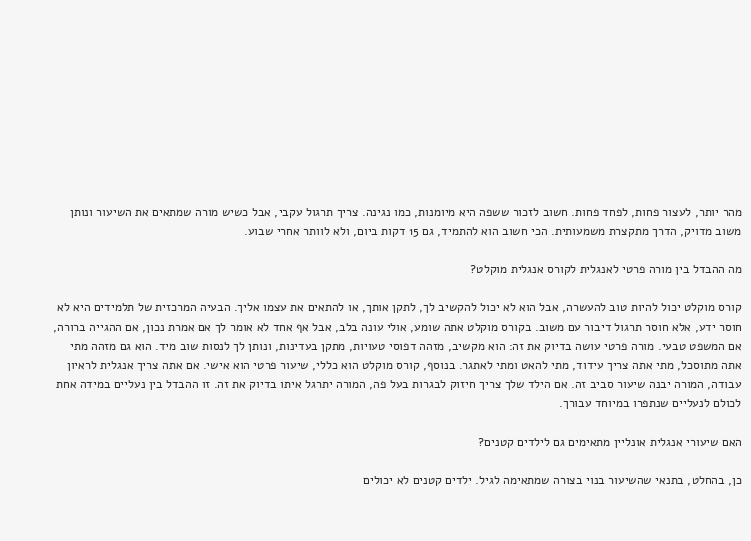מהר יותר, לעצור פחות, לפחד פחות. חשוב לזכור ששפה היא מיומנות, כמו נגינה. צריך תרגול עקבי, אבל כשיש מורה שמתאים את השיעור ונותן משוב מדויק, הדרך מתקצרת משמעותית. הכי חשוב הוא להתמיד, גם 15 דקות ביום, ולא לוותר אחרי שבוע.

מה ההבדל בין מורה פרטי לאנגלית לקורס אנגלית מוקלט?

קורס מוקלט יכול להיות טוב להעשרה, אבל הוא לא יכול להקשיב לך, לתקן אותך, או להתאים את עצמו אליך. הבעיה המרכזית של תלמידים היא לא חוסר ידע, אלא חוסר תרגול דיבור עם משוב. בקורס מוקלט אתה שומע, אולי עונה בלב, אבל אף אחד לא אומר לך אם אמרת נכון, אם ההגייה ברורה, אם המשפט טבעי. מורה פרטי עושה בדיוק את זה: הוא מקשיב, מזהה דפוסי טעויות, מתקן בעדינות, ונותן לך לנסות שוב מיד. הוא גם מזהה מתי אתה מתוסכל, מתי אתה צריך עידוד, מתי להאט ומתי לאתגר. בנוסף, קורס מוקלט הוא כללי, שיעור פרטי הוא אישי. אם אתה צריך אנגלית לראיון עבודה, המורה יבנה שיעור סביב זה. אם הילד שלך צריך חיזוק לבגרות בעל פה, המורה יתרגל איתו בדיוק את זה. זו ההבדל בין נעליים במידה אחת לכולם לנעליים שנתפרו במיוחד עבורך.

האם שיעורי אנגלית אונליין מתאימים גם לילדים קטנים?

כן, בהחלט, בתנאי שהשיעור בנוי בצורה שמתאימה לגיל. ילדים קטנים לא יכולים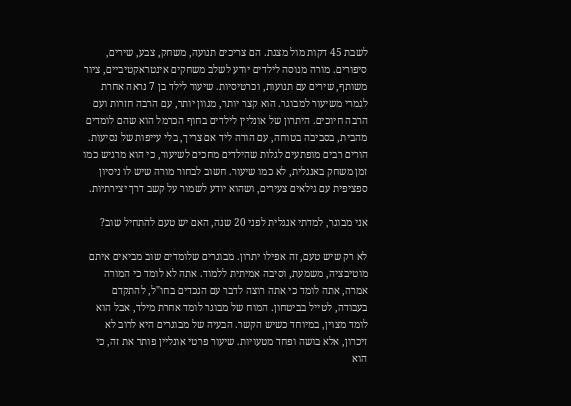לשבת 45 דקות מול מצגת. הם צריכים תנועה, משחק, צבע, שירים, סיפורים. מורה מנוסה לילדים יודע לשלב משחקים אינטראקטיביים, ציור משותף, שירים עם תנועות, וכרטיסיות. שיעור לילד בן 7 נראה אחרת לגמרי משיעור למבוגר. הוא קצר יותר, מגוון יותר, עם הרבה חזרות ועם הרבה חיוכים. היתרון של אונליין לילדים בחוף הכרמל הוא שהם לומדים מהבית, בסביבה בטוחה, עם הורה ליד אם צריך, בלי עייפות של נסיעות. הורים רבים מופתעים לגלות שהילדים מחכים לשיעור, כי הוא מרגיש כמו זמן משחק באנגלית, לא כמו שיעור. חשוב לבחור מורה שיש לו ניסיון ספציפית עם גילאים צעירים, ושהוא יודע לשמור על קשב דרך יצירתיות.

אני מבוגר, למדתי אנגלית לפני 20 שנה, האם יש טעם להתחיל שוב?

לא רק שיש טעם, זה אפילו יתרון. מבוגרים שלומדים שוב מביאים איתם מוטיבציה, משמעת, וסיבה אמיתית ללמוד. אתה לא לומד כי המורה אמרה, אתה לומד כי אתה רוצה לדבר עם הנכדים בחו"ל, להתקדם בעבודה, לטייל בביטחון. המוח של מבוגר לומד אחרת מילד, אבל הוא לומד מצוין, במיוחד כשיש הקשר. הבעיה של מבוגרים היא לרוב לא זיכרון, אלא בושה ופחד מטעויות. שיעור פרטי אונליין פותר את זה, כי הוא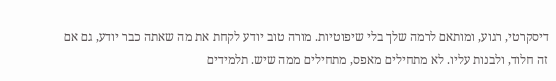דיסקרטי, רגוע, ומותאם לרמה שלך בלי שיפוטיות. מורה טוב יודע לקחת את מה שאתה כבר יודע, גם אם זה חלוד, ולבנות עליו. לא מתחילים מאפס, מתחילים ממה שיש. תלמידים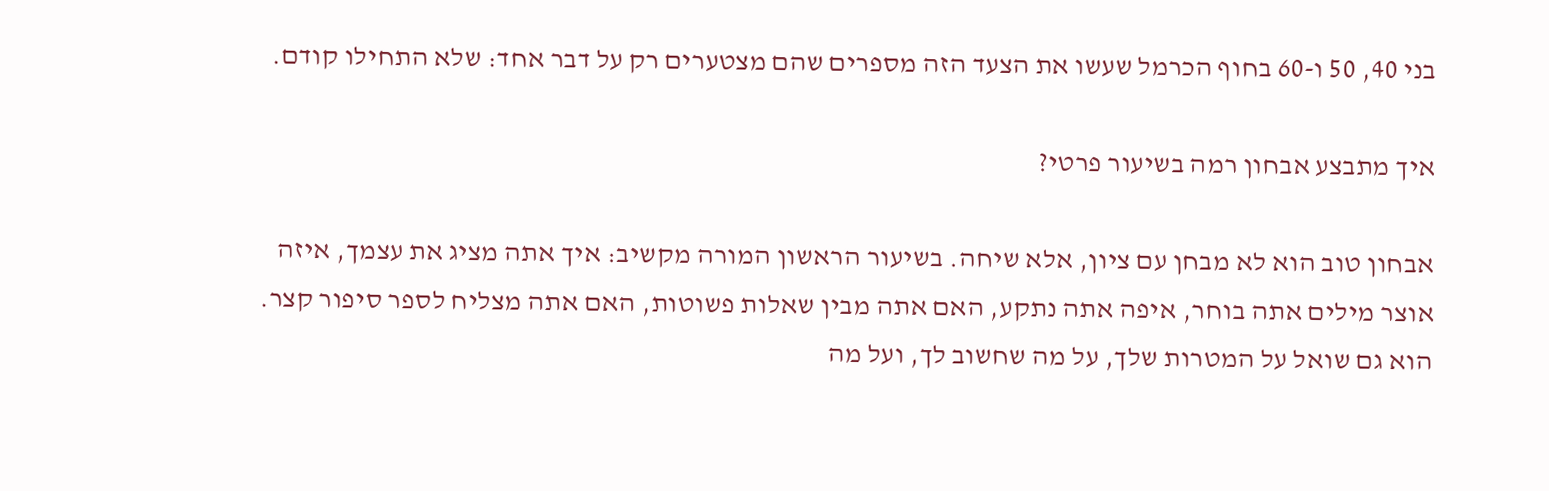בני 40, 50 ו-60 בחוף הכרמל שעשו את הצעד הזה מספרים שהם מצטערים רק על דבר אחד: שלא התחילו קודם.

איך מתבצע אבחון רמה בשיעור פרטי?

אבחון טוב הוא לא מבחן עם ציון, אלא שיחה. בשיעור הראשון המורה מקשיב: איך אתה מציג את עצמך, איזה אוצר מילים אתה בוחר, איפה אתה נתקע, האם אתה מבין שאלות פשוטות, האם אתה מצליח לספר סיפור קצר. הוא גם שואל על המטרות שלך, על מה שחשוב לך, ועל מה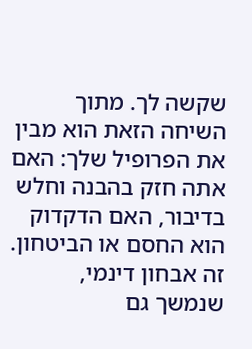שקשה לך. מתוך השיחה הזאת הוא מבין את הפרופיל שלך: האם אתה חזק בהבנה וחלש בדיבור, האם הדקדוק הוא החסם או הביטחון. זה אבחון דינמי, שנמשך גם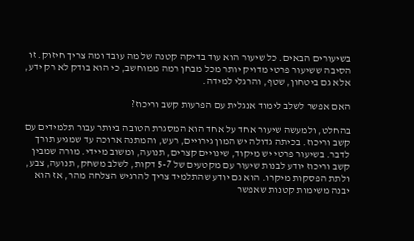בשיעורים הבאים. כל שיעור הוא עוד בדיקה קטנה של מה עובד ומה צריך חיזוק. זו הסיבה ששיעור פרטי מדויק יותר מכל מבחן רמה ממוחשב, כי הוא בודק לא רק ידע, אלא גם ביטחון, שטף, והרגלי למידה.

האם אפשר לשלב לימוד אנגלית עם הפרעות קשב וריכוז?

בהחלט, ולמעשה שיעור אחד על אחד הוא המסגרת הטובה ביותר עבור תלמידים עם קשב וריכוז. בכיתה גדולה יש המון גירויים, רעש, והמתנה ארוכה עד שמגיע תורך לדבר. בשיעור פרטי יש מיקוד, שינויים קצרים, תנועה, ומשוב מיידי. מורה שמבין קשב וריכוז יודע לבנות שיעור עם מקטעים של 5-7 דקות, לשלב משחק, תנועה, צבע, ולתת הפסקות מיקרו. הוא גם יודע שהתלמיד צריך להרגיש הצלחה מהר, אז הוא יבנה משימות קטנות שאפשר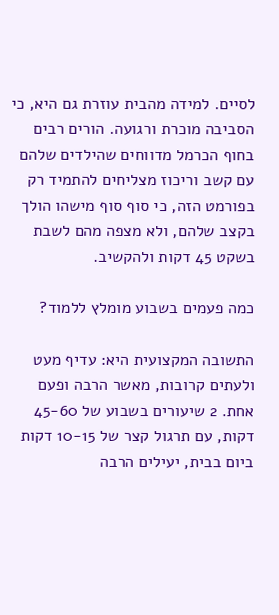לסיים. למידה מהבית עוזרת גם היא, כי הסביבה מוכרת ורגועה. הורים רבים בחוף הכרמל מדווחים שהילדים שלהם עם קשב וריכוז מצליחים להתמיד רק בפורמט הזה, כי סוף סוף מישהו הולך בקצב שלהם, ולא מצפה מהם לשבת בשקט 45 דקות ולהקשיב.

כמה פעמים בשבוע מומלץ ללמוד?

התשובה המקצועית היא: עדיף מעט ולעתים קרובות, מאשר הרבה ופעם אחת. 2 שיעורים בשבוע של 45-60 דקות, עם תרגול קצר של 10-15 דקות ביום בבית, יעילים הרבה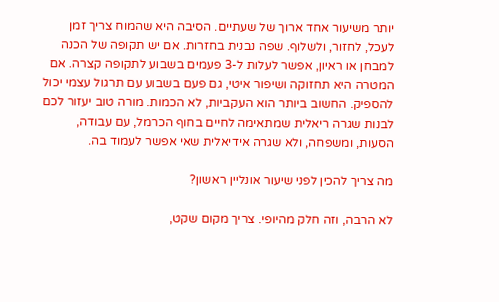יותר משיעור אחד ארוך של שעתיים. הסיבה היא שהמוח צריך זמן לעכל, לחזור, ולשלוף. שפה נבנית בחזרות. אם יש תקופה של הכנה למבחן או ראיון, אפשר לעלות ל-3 פעמים בשבוע לתקופה קצרה. אם המטרה היא תחזוקה ושיפור איטי, גם פעם בשבוע עם תרגול עצמי יכול להספיק. החשוב ביותר הוא העקביות, לא הכמות. מורה טוב יעזור לכם לבנות שגרה ריאלית שמתאימה לחיים בחוף הכרמל, עם עבודה, הסעות, ומשפחה, ולא שגרה אידיאלית שאי אפשר לעמוד בה.

מה צריך להכין לפני שיעור אונליין ראשון?

לא הרבה, וזה חלק מהיופי. צריך מקום שקט,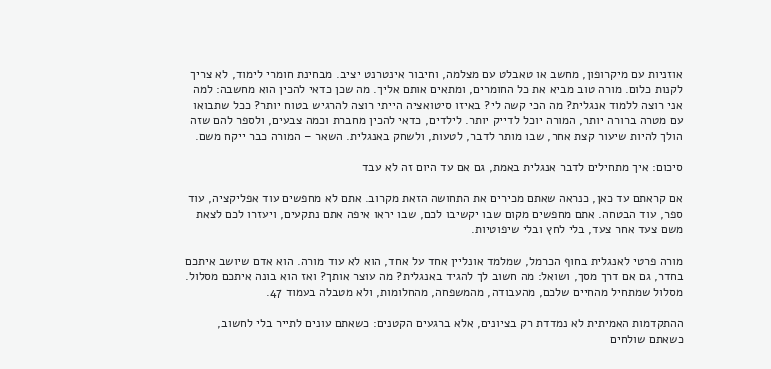אוזניות עם מיקרופון, מחשב או טאבלט עם מצלמה, וחיבור אינטרנט יציב. מבחינת חומרי לימוד, לא צריך לקנות כלום. מורה טוב מביא את כל החומרים, ומתאים אותם אליך. מה שכן כדאי להכין הוא מחשבה: למה אני רוצה ללמוד אנגלית? מה הכי קשה לי? באיזו סיטואציה הייתי רוצה להרגיש בטוח יותר? ככל שתבואו עם מטרה ברורה יותר, המורה יוכל לדייק יותר. לילדים, כדאי להכין מחברת וכמה צבעים, ולספר להם שזה הולך להיות שיעור קצת אחר, שבו מותר לדבר, לטעות, ולשחק באנגלית. השאר – המורה כבר ייקח משם.

סיכום: איך מתחילים לדבר אנגלית באמת, גם אם עד היום זה לא עבד

אם קראתם עד כאן, כנראה שאתם מכירים את התחושה הזאת מקרוב. אתם לא מחפשים עוד אפליקציה, עוד ספר, עוד הבטחה. אתם מחפשים מקום שבו יקשיבו לכם, שבו יראו איפה אתם נתקעים, ויעזרו לכם לצאת משם צעד אחר צעד, בלי לחץ ובלי שיפוטיות.

מורה פרטי לאנגלית בחוף הכרמל, שמלמד אונליין אחד על אחד, הוא לא עוד מורה. הוא אדם שיושב איתכם בחדר, גם אם דרך מסך, ושואל: מה חשוב לך להגיד באנגלית? מה עוצר אותך? ואז הוא בונה איתכם מסלול. מסלול שמתחיל מהחיים שלכם, מהעבודה, מהמשפחה, מהחלומות, ולא מטבלה בעמוד 47.

ההתקדמות האמיתית לא נמדדת רק בציונים, אלא ברגעים הקטנים: כשאתם עונים לתייר בלי לחשוב, כשאתם שולחים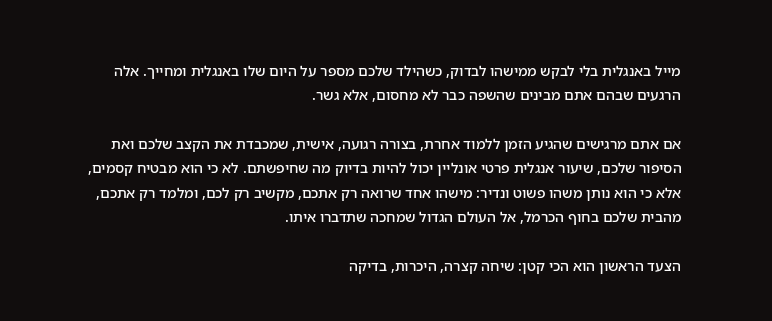מייל באנגלית בלי לבקש ממישהו לבדוק, כשהילד שלכם מספר על היום שלו באנגלית ומחייך. אלה הרגעים שבהם אתם מבינים שהשפה כבר לא מחסום, אלא גשר.

אם אתם מרגישים שהגיע הזמן ללמוד אחרת, בצורה רגועה, אישית, שמכבדת את הקצב שלכם ואת הסיפור שלכם, שיעור אנגלית פרטי אונליין יכול להיות בדיוק מה שחיפשתם. לא כי הוא מבטיח קסמים, אלא כי הוא נותן משהו פשוט ונדיר: מישהו אחד שרואה רק אתכם, מקשיב רק לכם, ומלמד רק אתכם, מהבית שלכם בחוף הכרמל, אל העולם הגדול שמחכה שתדברו איתו.

הצעד הראשון הוא הכי קטן: שיחה קצרה, היכרות, בדיקה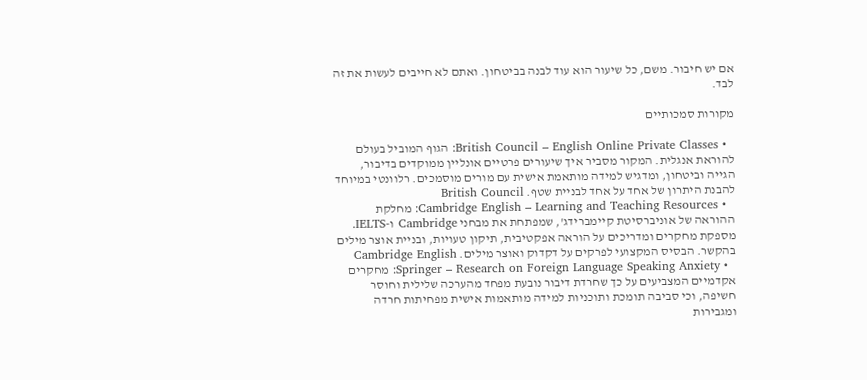אם יש חיבור. משם, כל שיעור הוא עוד לבנה בביטחון. ואתם לא חייבים לעשות את זה לבד.

מקורות סמכותיים

  • British Council – English Online Private Classes: הגוף המוביל בעולם להוראת אנגלית. המקור מסביר איך שיעורים פרטיים אונליין ממוקדים בדיבור, הגייה וביטחון, ומדגיש למידה מותאמת אישית עם מורים מוסמכים. רלוונטי במיוחד להבנת היתרון של אחד על אחד לבניית שטף. British Council
  • Cambridge English – Learning and Teaching Resources: מחלקת ההוראה של אוניברסיטת קיימברידג', שמפתחת את מבחני Cambridge ו-IELTS. מספקת מחקרים ומדריכים על הוראה אפקטיבית, תיקון טעויות, ובניית אוצר מילים בהקשר. הבסיס המקצועי לפרקים על דקדוק ואוצר מילים. Cambridge English
  • Springer – Research on Foreign Language Speaking Anxiety: מחקרים אקדמיים המצביעים על כך שחרדת דיבור נובעת מפחד מהערכה שלילית וחוסר חשיפה, וכי סביבה תומכת ותוכניות למידה מותאמות אישית מפחיתות חרדה ומגבירות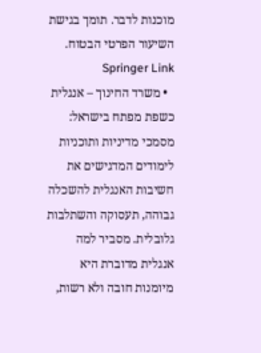מוכנות לדבר. תומך בגישת השיעור הפרטי הבטוח. Springer Link
  • משרד החינוך – אנגלית כשפת מפתח בישראל: מסמכי מדיניות ותוכניות לימודים המדגישים את חשיבות האנגלית להשכלה גבוהה, תעסוקה והשתלבות גלובלית. מסביר למה אנגלית מדוברת היא מיומנות חובה ולא רשות,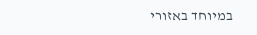במיוחד באזורי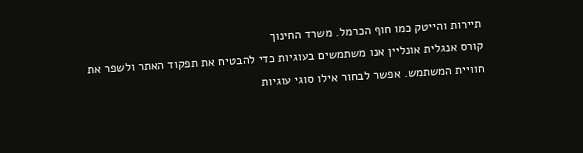תיירות והייטק כמו חוף הכרמל. משרד החינוך
קורס אנגלית אונליין אנו משתמשים בעוגיות כדי להבטיח את תפקוד האתר ולשפר את חוויית המשתמש. אפשר לבחור אילו סוגי עוגיות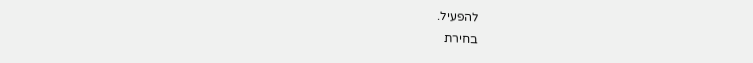להפעיל.
בחירת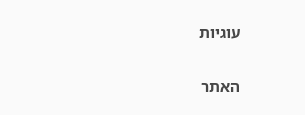עוגיות


האתר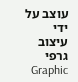עוצב על ידי עיצוב גרפי Graphic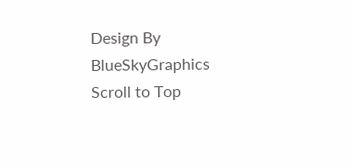Design By BlueSkyGraphics
Scroll to Top